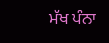ਮੱਖ ਪੰਨਾ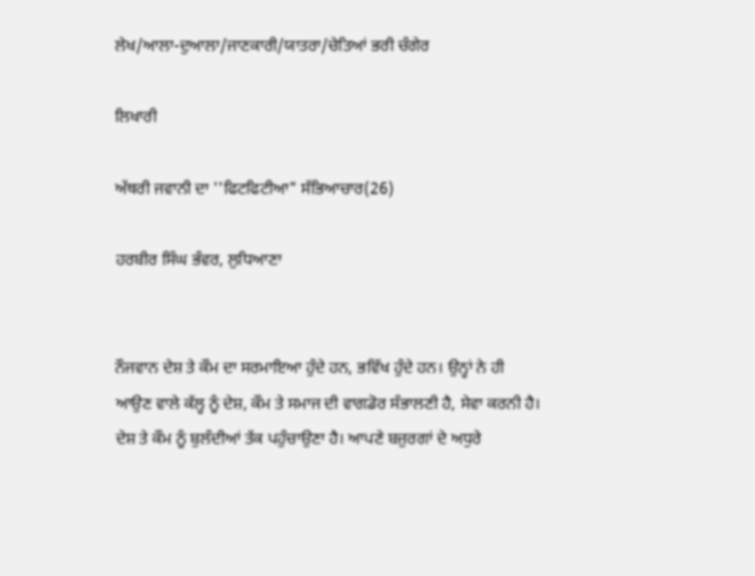ਲੇਖ/ਆਲਾ-ਦੁਆਲਾ/ਜਾਣਕਾਰੀ/ਯਾਤਰਾ/ਚੇਤਿਆਂ ਭਰੀ ਚੰਗੇਰ

ਲਿਖਾਰੀ

ਅੱਥਰੀ ਜਵਾਨੀ ਦਾ ''ਫਿਟਫਿਟੀਆ" ਸੱਭਿਆਚਾਰ(26)

ਹਰਬੀਰ ਸਿੰਘ ਭੰਵਰ, ਲੁਧਿਆਣਾ


ਨੌਜਵਾਨ ਦੇਸ਼ ਤੇ ਕੌਮ ਦਾ ਸਰਮਾਇਆ ਹੁੰਦੇ ਹਨ, ਭਵਿੱਖ ਹੁੰਦੇ ਹਨ। ਉਨ੍ਹਾਂ ਨੇ ਹੀ ਆਉਣ ਵਾਲੇ ਕੱਲ੍ਹ ਨੂੰ ਦੇਸ਼, ਕੌਮ ਤੇ ਸਮਾਜ ਦੀ ਵਾਗਡੋਰ ਸੰਭਾਲਣੀ ਹੈ, ਸੇਵਾ ਕਰਨੀ ਹੈ। ਦੇਸ਼ ਤੇ ਕੌਮ ਨੂੰ ਬੁਲੰਦੀਆਂ ਤੱਕ ਪਹੁੰਚਾਉਣਾ ਹੈ। ਆਪਣੇ ਬਜ਼ੁਰਗਾਂ ਦੇ ਅਧੁਰੇ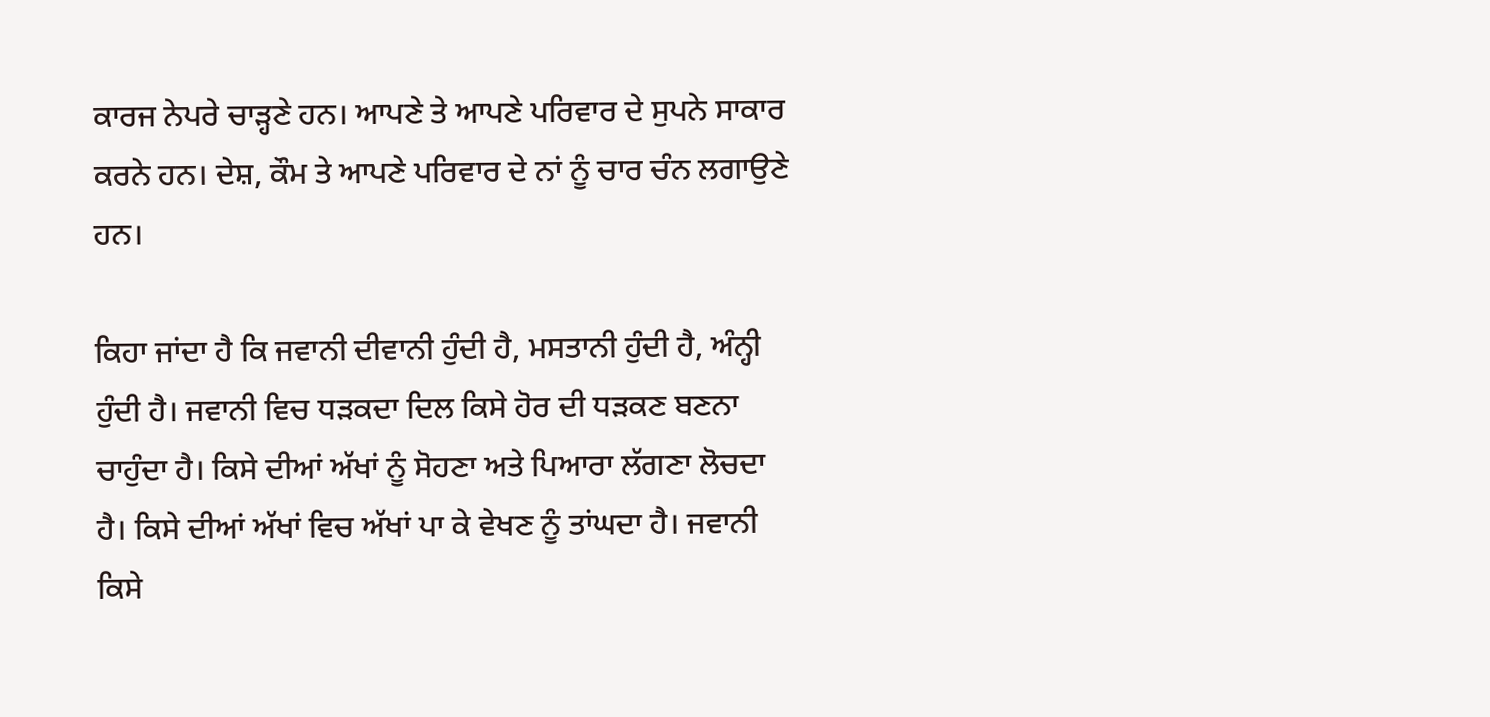ਕਾਰਜ ਨੇਪਰੇ ਚਾੜ੍ਹਣੇ ਹਨ। ਆਪਣੇ ਤੇ ਆਪਣੇ ਪਰਿਵਾਰ ਦੇ ਸੁਪਨੇ ਸਾਕਾਰ ਕਰਨੇ ਹਨ। ਦੇਸ਼, ਕੌਮ ਤੇ ਆਪਣੇ ਪਰਿਵਾਰ ਦੇ ਨਾਂ ਨੂੰ ਚਾਰ ਚੰਨ ਲਗਾਉਣੇ ਹਨ।

ਕਿਹਾ ਜਾਂਦਾ ਹੈ ਕਿ ਜਵਾਨੀ ਦੀਵਾਨੀ ਹੁੰਦੀ ਹੈ, ਮਸਤਾਨੀ ਹੁੰਦੀ ਹੈ, ਅੰਨ੍ਹੀ ਹੁੰਦੀ ਹੈ। ਜਵਾਨੀ ਵਿਚ ਧੜਕਦਾ ਦਿਲ ਕਿਸੇ ਹੋਰ ਦੀ ਧੜਕਣ ਬਣਨਾ ਚਾਹੁੰਦਾ ਹੈ। ਕਿਸੇ ਦੀਆਂ ਅੱਖਾਂ ਨੂੰ ਸੋਹਣਾ ਅਤੇ ਪਿਆਰਾ ਲੱਗਣਾ ਲੋਚਦਾ ਹੈ। ਕਿਸੇ ਦੀਆਂ ਅੱਖਾਂ ਵਿਚ ਅੱਖਾਂ ਪਾ ਕੇ ਵੇਖਣ ਨੂੰ ਤਾਂਘਦਾ ਹੈ। ਜਵਾਨੀ ਕਿਸੇ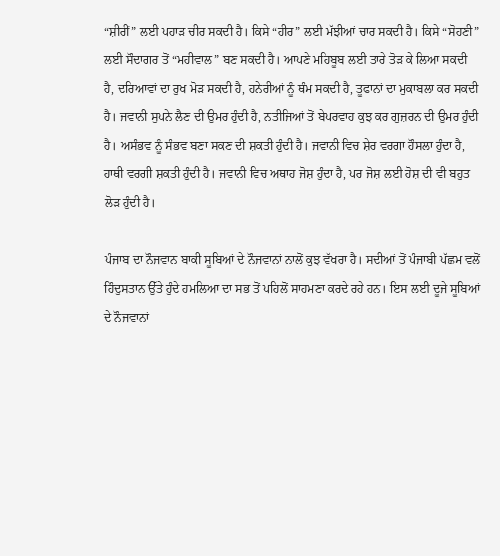“ਸ਼ੀਰੀਂ” ਲਈ ਪਹਾੜ ਚੀਰ ਸਕਦੀ ਹੈ। ਕਿਸੇ “ਹੀਰ” ਲਈ ਮੱਝੀਆਂ ਚਾਰ ਸਕਦੀ ਹੈ। ਕਿਸੇ “ਸੋਹਣੀ” ਲਈ ਸੌਦਾਗਰ ਤੋਂ “ਮਹੀਵਾਲ” ਬਣ ਸਕਦੀ ਹੈ। ਆਪਣੇ ਮਹਿਬੂਬ ਲਈ ਤਾਰੇ ਤੋੜ ਕੇ ਲਿਆ ਸਕਦੀ ਹੈ, ਦਰਿਆਵਾਂ ਦਾ ਰੁਖ ਮੋੜ ਸਕਦੀ ਹੈ, ਹਨੇਰੀਆਂ ਨੂੰ ਥੰਮ ਸਕਦੀ ਹੈ, ਤੂਫਾਨਾਂ ਦਾ ਮੁਕਾਬਲਾ ਕਰ ਸਕਦੀ ਹੈ। ਜਵਾਨੀ ਸੁਪਨੇ ਲੈਣ ਦੀ ਉਮਰ ਹੁੰਦੀ ਹੈ, ਨਤੀਜਿਆਂ ਤੋਂ ਬੇਪਰਵਾਹ ਕੁਝ ਕਰ ਗੁਜ਼ਰਨ ਦੀ ਉਮਰ ਹੁੰਦੀ ਹੈ। ਅਸੰਭਵ ਨੂੰ ਸੰਭਵ ਬਣਾ ਸਕਣ ਦੀ ਸ਼ਕਤੀ ਹੁੰਦੀ ਹੈ। ਜਵਾਨੀ ਵਿਚ ਸ਼ੇਰ ਵਰਗਾ ਹੌਸਲਾ ਹੁੰਦਾ ਹੈ, ਹਾਥੀ ਵਰਗੀ ਸ਼ਕਤੀ ਹੁੰਦੀ ਹੈ। ਜਵਾਨੀ ਵਿਚ ਅਥਾਹ ਜੋਸ਼ ਹੁੰਦਾ ਹੈ, ਪਰ ਜੋਸ਼ ਲਈ ਹੋਸ਼ ਦੀ ਵੀ ਬਹੁਤ ਲੋੜ ਹੁੰਦੀ ਹੈ।

ਪੰਜਾਬ ਦਾ ਨੌਜਵਾਨ ਬਾਕੀ ਸੂਬਿਆਂ ਦੇ ਨੌਜਵਾਨਾਂ ਨਾਲੋਂ ਕੁਝ ਵੱਖਰਾ ਹੈ। ਸਦੀਆਂ ਤੋਂ ਪੰਜਾਬੀ ਪੱਛਮ ਵਲੋਂ ਹਿੰਦੁਸਤਾਨ ਉੱਤੇ ਹੁੰਦੇ ਹਮਲਿਆ ਦਾ ਸਭ ਤੋਂ ਪਹਿਲੋਂ ਸਾਹਮਣਾ ਕਰਦੇ ਰਹੇ ਹਨ। ਇਸ ਲਈ ਦੂਜੇ ਸੂਬਿਆਂ ਦੇ ਨੌਜਵਾਨਾਂ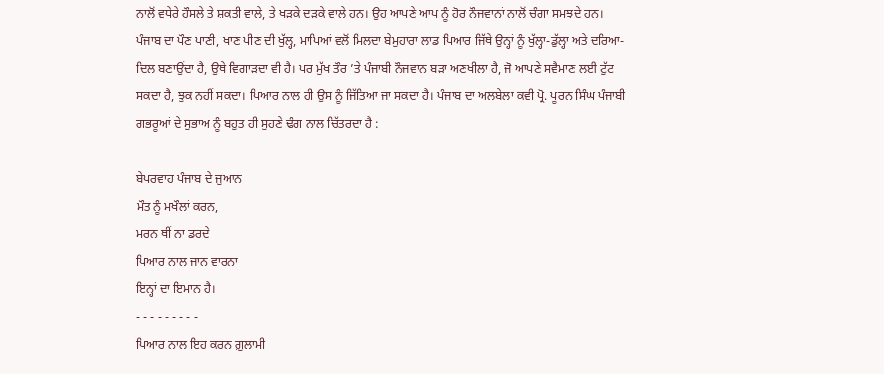ਨਾਲੋਂ ਵਧੇਰੇ ਹੌਸਲੇ ਤੇ ਸ਼ਕਤੀ ਵਾਲੇ, ਤੇ ਖੜਕੇ ਦੜਕੇ ਵਾਲੇ ਹਨ। ਉਹ ਆਪਣੇ ਆਪ ਨੂੰ ਹੋਰ ਨੌਜਵਾਨਾਂ ਨਾਲੋਂ ਚੰਗਾ ਸਮਝਦੇ ਹਨ। ਪੰਜਾਬ ਦਾ ਪੌਣ ਪਾਣੀ, ਖਾਣ ਪੀਣ ਦੀ ਖੁੱਲ੍ਹ, ਮਾਪਿਆਂ ਵਲੋਂ ਮਿਲਦਾ ਬੇਮੁਹਾਰਾ ਲਾਡ ਪਿਆਰ ਜਿੱਥੇ ਉਨ੍ਹਾਂ ਨੂੰ ਖੁੱਲ੍ਹਾ-ਡੁੱਲ੍ਹਾ ਅਤੇ ਦਰਿਆ-ਦਿਲ ਬਣਾਉਂਦਾ ਹੈ, ਉਥੇ ਵਿਗਾੜਦਾ ਵੀ ਹੈ। ਪਰ ਮੁੱਖ ਤੌਰ ’ਤੇ ਪੰਜਾਬੀ ਨੌਜਵਾਨ ਬੜਾ ਅਣਖੀਲਾ ਹੈ, ਜੋ ਆਪਣੇ ਸਵੈਮਾਣ ਲਈ ਟੁੱਟ ਸਕਦਾ ਹੈ, ਝੁਕ ਨਹੀਂ ਸਕਦਾ। ਪਿਆਰ ਨਾਲ ਹੀ ਉਸ ਨੂੰ ਜਿੱਤਿਆ ਜਾ ਸਕਦਾ ਹੈ। ਪੰਜਾਬ ਦਾ ਅਲਬੇਲਾ ਕਵੀ ਪ੍ਰੋ. ਪੂਰਨ ਸਿੰਘ ਪੰਜਾਬੀ ਗਭਰੂਆਂ ਦੇ ਸੁਭਾਅ ਨੂੰ ਬਹੁਤ ਹੀ ਸੁਹਣੇ ਢੰਗ ਨਾਲ ਚਿੱਤਰਦਾ ਹੈ :

ਬੇਪਰਵਾਹ ਪੰਜਾਬ ਦੇ ਜੁਆਨ
ਮੌਤ ਨੂੰ ਮਖੌਲਾਂ ਕਰਨ,
ਮਰਨ ਥੀਂ ਨਾ ਡਰਦੇ
ਪਿਆਰ ਨਾਲ ਜਾਨ ਵਾਰਨਾ
ਇਨ੍ਹਾਂ ਦਾ ਇਮਾਨ ਹੈ।
- - - - - - - - -
ਪਿਆਰ ਨਾਲ ਇਹ ਕਰਨ ਗ਼ੁਲਾਮੀ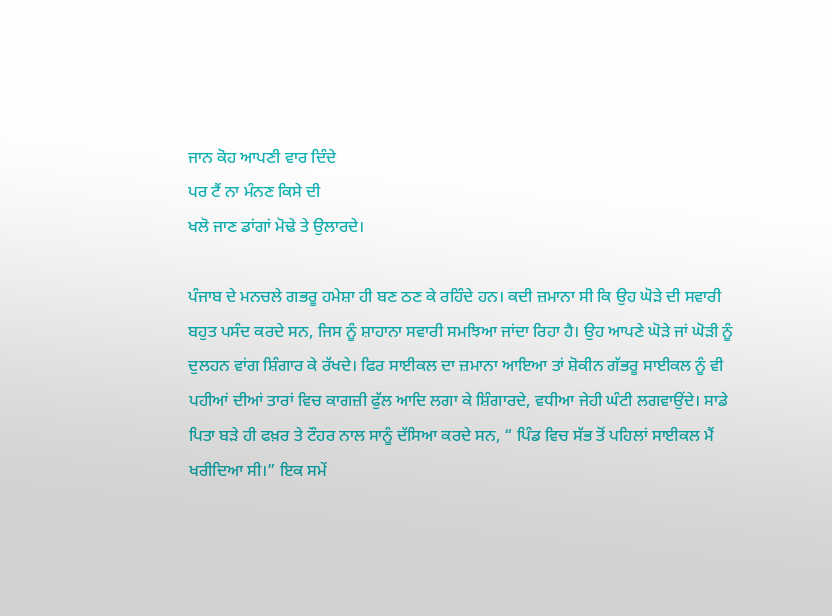ਜਾਨ ਕੋਹ ਆਪਣੀ ਵਾਰ ਦਿੰਦੇ
ਪਰ ਟੈਂ ਨਾ ਮੰਨਣ ਕਿਸੇ ਦੀ
ਖਲੋ ਜਾਣ ਡਾਂਗਾਂ ਮੋਢੇ ਤੇ ਉਲਾਰਦੇ।

ਪੰਜਾਬ ਦੇ ਮਨਚਲੇ ਗਭਰੂ ਹਮੇਸ਼ਾ ਹੀ ਬਣ ਠਣ ਕੇ ਰਹਿੰਦੇ ਹਨ। ਕਦੀ ਜ਼ਮਾਨਾ ਸੀ ਕਿ ਉਹ ਘੋੜੇ ਦੀ ਸਵਾਰੀ ਬਹੁਤ ਪਸੰਦ ਕਰਦੇ ਸਨ, ਜਿਸ ਨੂੰ ਸ਼ਾਹਾਨਾ ਸਵਾਰੀ ਸਮਝਿਆ ਜਾਂਦਾ ਰਿਹਾ ਹੈ। ਉਹ ਆਪਣੇ ਘੋੜੇ ਜਾਂ ਘੋੜੀ ਨੂੰ ਦੁਲਹਨ ਵਾਂਗ ਸ਼ਿੰਗਾਰ ਕੇ ਰੱਖਦੇ। ਫਿਰ ਸਾਈਕਲ ਦਾ ਜ਼ਮਾਨਾ ਆਇਆ ਤਾਂ ਸ਼ੋਕੀਨ ਗੱਭਰੂ ਸਾਈਕਲ ਨੂੰ ਵੀ ਪਹੀਆਂ ਦੀਆਂ ਤਾਰਾਂ ਵਿਚ ਕਾਗਜ਼ੀ ਫੁੱਲ ਆਦਿ ਲਗਾ ਕੇ ਸ਼ਿੰਗਾਰਦੇ, ਵਧੀਆ ਜੇਹੀ ਘੰਟੀ ਲਗਵਾਉਂਦੇ। ਸਾਡੇ ਪਿਤਾ ਬੜੇ ਹੀ ਫਖ਼ਰ ਤੇ ਟੌਹਰ ਨਾਲ ਸਾਨੂੰ ਦੱਸਿਆ ਕਰਦੇ ਸਨ, “ ਪਿੰਡ ਵਿਚ ਸੱਭ ਤੋਂ ਪਹਿਲਾਂ ਸਾਈਕਲ ਮੈਂ ਖਰੀਦਿਆ ਸੀ।” ਇਕ ਸਮੇਂ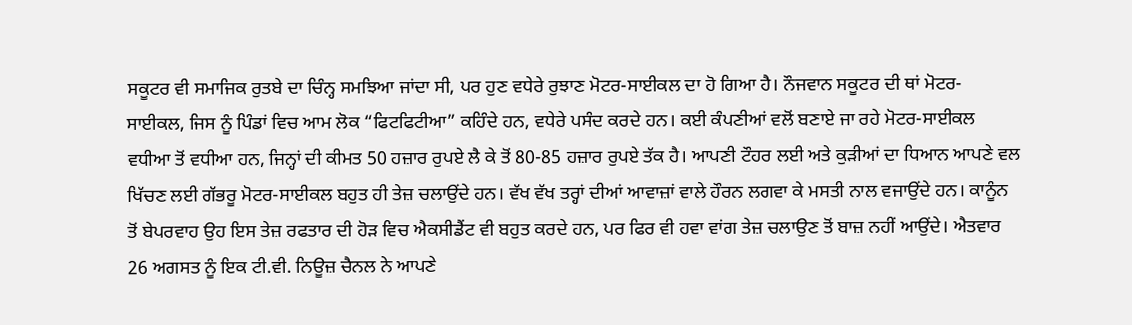ਸਕੂਟਰ ਵੀ ਸਮਾਜਿਕ ਰੁਤਬੇ ਦਾ ਚਿੰਨ੍ਹ ਸਮਝਿਆ ਜਾਂਦਾ ਸੀ, ਪਰ ਹੁਣ ਵਧੇਰੇ ਰੁਝਾਣ ਮੋਟਰ-ਸਾਈਕਲ ਦਾ ਹੋ ਗਿਆ ਹੈ। ਨੌਜਵਾਨ ਸਕੂਟਰ ਦੀ ਥਾਂ ਮੋਟਰ-ਸਾਈਕਲ, ਜਿਸ ਨੂੰ ਪਿੰਡਾਂ ਵਿਚ ਆਮ ਲੋਕ “ਫਿਟਫਿਟੀਆ” ਕਹਿੰਦੇ ਹਨ, ਵਧੇਰੇ ਪਸੰਦ ਕਰਦੇ ਹਨ। ਕਈ ਕੰਪਣੀਆਂ ਵਲੋਂ ਬਣਾਏ ਜਾ ਰਹੇ ਮੋਟਰ-ਸਾਈਕਲ ਵਧੀਆ ਤੋਂ ਵਧੀਆ ਹਨ, ਜਿਨ੍ਹਾਂ ਦੀ ਕੀਮਤ 50 ਹਜ਼ਾਰ ਰੁਪਏ ਲੈ ਕੇ ਤੋਂ 80-85 ਹਜ਼ਾਰ ਰੁਪਏ ਤੱਕ ਹੈ। ਆਪਣੀ ਟੌਹਰ ਲਈ ਅਤੇ ਕੁੜੀਆਂ ਦਾ ਧਿਆਨ ਆਪਣੇ ਵਲ ਖਿੱਚਣ ਲਈ ਗੱਭਰੂ ਮੋਟਰ-ਸਾਈਕਲ ਬਹੁਤ ਹੀ ਤੇਜ਼ ਚਲਾਉਂਦੇ ਹਨ। ਵੱਖ ਵੱਖ ਤਰ੍ਹਾਂ ਦੀਆਂ ਆਵਾਜ਼ਾਂ ਵਾਲੇ ਹੌਰਨ ਲਗਵਾ ਕੇ ਮਸਤੀ ਨਾਲ ਵਜਾਉਂਦੇ ਹਨ। ਕਾਨੂੰਨ ਤੋਂ ਬੇਪਰਵਾਹ ਉਹ ਇਸ ਤੇਜ਼ ਰਫਤਾਰ ਦੀ ਹੋੜ ਵਿਚ ਐਕਸੀਡੈਂਟ ਵੀ ਬਹੁਤ ਕਰਦੇ ਹਨ, ਪਰ ਫਿਰ ਵੀ ਹਵਾ ਵਾਂਗ ਤੇਜ਼ ਚਲਾਉਣ ਤੋਂ ਬਾਜ਼ ਨਹੀਂ ਆਉਂਦੇ। ਐਤਵਾਰ 26 ਅਗਸਤ ਨੂੰ ਇਕ ਟੀ.ਵੀ. ਨਿਊਜ਼ ਚੈਨਲ ਨੇ ਆਪਣੇ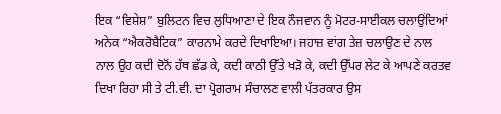ਇਕ “ਵਿਸ਼ੇਸ਼” ਬੁਲਿਟਨ ਵਿਚ ਲੁਧਿਆਣਾ ਦੇ ਇਕ ਨੌਜਵਾਨ ਨੂੰ ਮੋਟਰ-ਸਾਈਕਲ ਚਲਾਉਂਦਿਆਂ ਅਨੇਕ “ਐਕਰੋਬੈਟਿਕ” ਕਾਰਨਾਮੇ ਕਰਦੇ ਦਿਖਾਇਆ। ਜਹਾਜ਼ ਵਾਂਗ ਤੇਜ਼ ਚਲਾਉਣ ਦੇ ਨਾਲ ਨਾਲ ਉਹ ਕਦੀ ਦੋਨੋਂ ਹੱਥ ਛੱਡ ਕੇ, ਕਦੀ ਕਾਠੀ ਉੱਤੇ ਖੜੋ ਕੇ, ਕਦੀ ਉੱਪਰ ਲੇਟ ਕੇ ਆਪਣੇ ਕਰਤਵ ਦਿਖਾ ਰਿਹਾ ਸੀ ਤੇ ਟੀ.ਵੀ. ਦਾ ਪ੍ਰੋਗਰਾਮ ਸੰਚਾਲਣ ਵਾਲੀ ਪੱਤਰਕਾਰ ਉਸ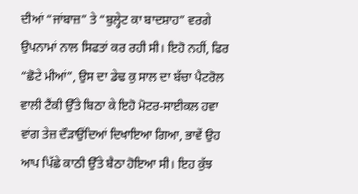ਦੀਆਂ “ਜਾਂਬਾਜ਼” ਤੇ “ਬੁਲ੍ਹੇਟ ਕਾ ਬਾਦਸ਼ਾਹ” ਵਰਗੇ ਉਪਨਾਮਾਂ ਨਾਲ ਸਿਫਤਾਂ ਕਰ ਰਹੀ ਸੀ। ਇਹੋ ਨਹੀਂ, ਫਿਰ “ਛੋਟੇ ਮੀਆਂ”, ਉਸ ਦਾ ਡੇਢ ਕੁ ਸਾਲ ਦਾ ਬੱਚਾ ਪੈਟਰੋਲ ਵਾਲੀ ਟੈਂਕੀ ਉੱਤੇ ਬਿਠਾ ਕੇ ਇਹੋ ਮੋਟਰ-ਸਾਈਕਲ ਹਵਾ ਵਾਂਗ ਤੇਜ਼ ਦੌੜਾਉਂਦਿਆਂ ਦਿਖਾਇਆ ਗਿਆ, ਭਾਵੇਂ ਉਹ ਆਪ ਪਿੱਛੇ ਕਾਠੀ ਉੱਤੇ ਬੈਠਾ ਹੋਇਆ ਸੀ। ਇਹ ਕੁੱਝ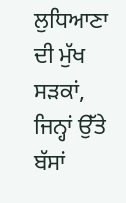ਲੁਧਿਆਣਾ ਦੀ ਮੁੱਖ ਸੜਕਾਂ, ਜਿਨ੍ਹਾਂ ਉੱਤੇ ਬੱਸਾਂ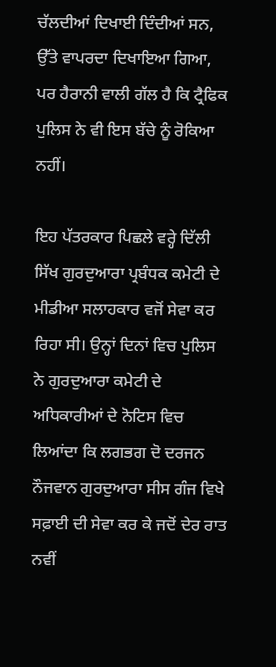ਚੱਲਦੀਆਂ ਦਿਖਾਈ ਦਿੰਦੀਆਂ ਸਨ, ਉੱਤੇ ਵਾਪਰਦਾ ਦਿਖਾਇਆ ਗਿਆ, ਪਰ ਹੈਰਾਨੀ ਵਾਲੀ ਗੱਲ ਹੈ ਕਿ ਟ੍ਰੈਫਿਕ ਪੁਲਿਸ ਨੇ ਵੀ ਇਸ ਬੱਚੇ ਨੂੰ ਰੋਕਿਆ ਨਹੀਂ।

ਇਹ ਪੱਤਰਕਾਰ ਪਿਛਲੇ ਵਰ੍ਹੇ ਦਿੱਲੀ ਸਿੱਖ ਗੁਰਦੁਆਰਾ ਪ੍ਰਬੰਧਕ ਕਮੇਟੀ ਦੇ ਮੀਡੀਆ ਸਲਾਹਕਾਰ ਵਜੋਂ ਸੇਵਾ ਕਰ ਰਿਹਾ ਸੀ। ਉਨ੍ਹਾਂ ਦਿਨਾਂ ਵਿਚ ਪੁਲਿਸ ਨੇ ਗੁਰਦੁਆਰਾ ਕਮੇਟੀ ਦੇ ਅਧਿਕਾਰੀਆਂ ਦੇ ਨੋਟਿਸ ਵਿਚ ਲਿਆਂਦਾ ਕਿ ਲਗਭਗ ਦੋ ਦਰਜਨ ਨੌਜਵਾਨ ਗੁਰਦੁਆਰਾ ਸੀਸ ਗੰਜ ਵਿਖੇ ਸਫ਼ਾਈ ਦੀ ਸੇਵਾ ਕਰ ਕੇ ਜਦੋਂ ਦੇਰ ਰਾਤ ਨਵੀਂ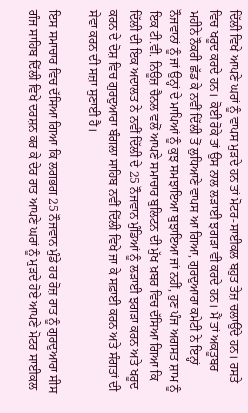ਦਿੱਲੀ ਵਿਖੇ ਆਪਣੇ ਘਰਾਂ ਨੂੰ ਵਾਪਸ ਮੁੜਦੇ ਹਨ ਤਾਂ ਮੋਟਰ-ਸਾਈਕਲ ਬਹੁਤ ਤੇਜ਼ ਚਲਾਉਂਦੇ ਹਨ। ਰਸਤੇ ਵਿਚ ਖਰੂਦ ਕਰਦੇ ਹਨ। ਕੋਈ ਰੋਕੇ ਤਾਂ ਉਸ ਨਾਲ ਲੜਾਈ ਝਗੜਾ ਵੀ ਕਰਦੇ ਹਨ। ਮੈਂ ਤਾਂ ਅਕਤੂਬਰ ਮਹੀਨੇ ਨੌਕਰੀ ਛੱਡ ਕੇ ਨਵੀਂ ਦਿੱਲੀ ਤੋਂ ਲੁਧਿਆਣੇ ਵਾਪਸ ਆ ਗਿਆ, ਗੁਰਦੁਆਰਾ ਕਮੇਟੀ ਨੇ ਇਨ੍ਹਾਂ ਨੌਜਵਾਨਾਂ ਨੂੰ ਜਾਂ ਉਨ੍ਹਾਂ ਦੇ ਮਾਪਿਆਂ ਨੂੰ ਕੁਝ ਸਮਝਾਇਆ ਬੁਝਾਇਆ ਜਾਂ ਨਹੀਂ, ਹੁਣ ਪੰਜ ਅਗਸਤ ਸ਼ਾਮ ਨੂੰ ਇਕ ਟੀ.ਵੀ. ਨਿਊਜ਼ ਚੈਨਲ ਵਲੋਂ ਆਪਣੇ ਸਮਾਚਾਰ ਬੁਲਿਟਨ ਦੀ ਮੁੱਖ ਖ਼ਬਰ ਵਿਚ ਦੱਸਿਆ ਗਿਆ ਕਿ ਦਿੱਲੀ ਦੀ ਇਕ ਅਦਾਲਤ ਨੇ ਨਵੀਂ ਦਿੱਲੀ ਦੇ 25 ਨੌਜਵਾਨ ਮੁੰਡਿਆਂ ਨੂੰ ਲੜਾਈ ਝਗੜਾ ਕਰਨ ਅਤੇ ਖਰੂਦ ਕਰਨ ਦੇ ਦੋਸ਼ ਵਿਚ ਗੁਰਦੁਆਰਾ ਬੰਗਲਾ ਸਾਹਿਬ ਨਵੀਂ ਦਿੱਲੀ ਵਿਖੇ ਜਾ ਕੇ ਸਫ਼ਾਈ ਕਰਨ ਅਤੇ ਸੰਗਤਾਂ ਦੀ ਸੇਵਾ ਕਰਨ ਦੀ ਸਜ਼ਾ ਸੁਣਾਈ ਹੈ।

ਇਸ ਸਮਾਚਾਰ ਵਿਚ ਦੱਸਿਆ ਗਿਆ ਕਿ ਲਗਭਗ 25 ਨੌਜਵਾਨ ਮੁੰਡੇ ਹਰ ਰੋਜ਼ ਰਾਤ ਨੂੰ ਗੁਰਦੁਆਰਾ ਸੀਸ ਗੰਜ ਸਾਹਿਬ ਦਿੱਲੀ ਵਿਖੇ ਦਰਸ਼ਨ ਕਰ ਕੇ ਦੇਰ ਰਾਤ ਆਪਣੇ ਘਰਾਂ ਨੂੰ ਮੁੜਦੇ ਹੋਏ ਆਪਣੇ ਮੋਟਰ ਸਾਈਕਲ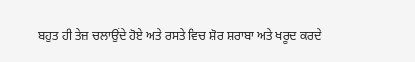ਬਹੁਤ ਹੀ ਤੇਜ਼ ਚਲਾਉਂਦੇ ਹੋਏ ਅਤੇ ਰਸਤੇ ਵਿਚ ਸ਼ੋਰ ਸ਼ਰਾਬਾ ਅਤੇ ਖਰੂਦ ਕਰਦੇ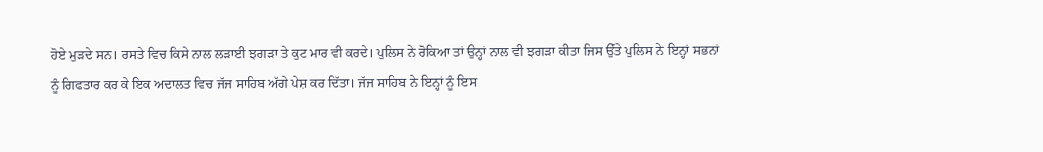ਹੋਏ ਮੁੜਦੇ ਸਨ। ਰਸਤੇ ਵਿਚ ਕਿਸੇ ਨਾਲ ਲੜਾਈ ਝਗੜਾ ਤੇ ਕੁਟ ਮਾਰ ਵੀ ਕਰਦੇ। ਪੁਲਿਸ ਨੇ ਰੋਕਿਆ ਤਾਂ ਉਨ੍ਹਾਂ ਨਾਲ ਵੀ ਝਗੜਾ ਕੀਤਾ ਜਿਸ ਉੱਤੇ ਪੁਲਿਸ ਨੇ ਇਨ੍ਹਾਂ ਸਭਨਾਂ ਨੂੰ ਗਿਫਤਾਰ ਕਰ ਕੇ ਇਕ ਅਦਾਲਤ ਵਿਚ ਜੱਜ ਸਾਹਿਬ ਅੱਗੇ ਪੇਸ਼ ਕਰ ਦਿੱਤਾ। ਜੱਜ ਸਾਹਿਬ ਨੇ ਇਨ੍ਹਾਂ ਨੂੰ ਇਸ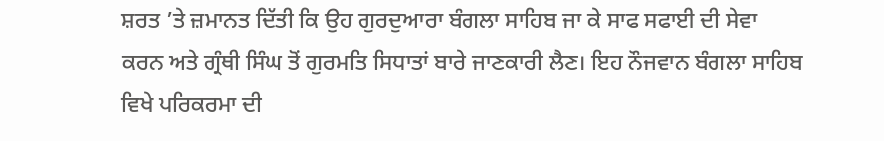ਸ਼ਰਤ ’ਤੇ ਜ਼ਮਾਨਤ ਦਿੱਤੀ ਕਿ ਉਹ ਗੁਰਦੁਆਰਾ ਬੰਗਲਾ ਸਾਹਿਬ ਜਾ ਕੇ ਸਾਫ ਸਫਾਈ ਦੀ ਸੇਵਾ ਕਰਨ ਅਤੇ ਗ੍ਰੰਥੀ ਸਿੰਘ ਤੋਂ ਗੁਰਮਤਿ ਸਿਧਾਤਾਂ ਬਾਰੇ ਜਾਣਕਾਰੀ ਲੈਣ। ਇਹ ਨੌਜਵਾਨ ਬੰਗਲਾ ਸਾਹਿਬ ਵਿਖੇ ਪਰਿਕਰਮਾ ਦੀ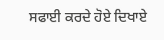ਸਫਾਈ ਕਰਦੇ ਹੋਏ ਦਿਖਾਏ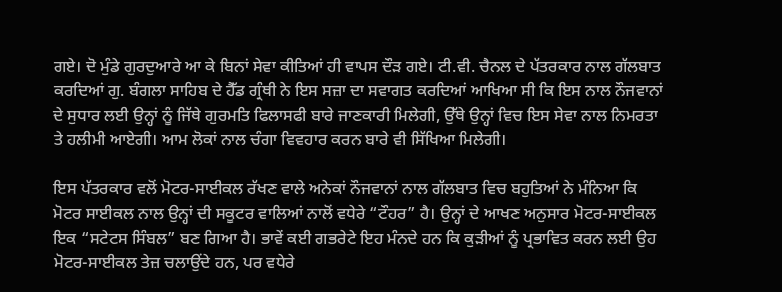ਗਏ। ਦੋ ਮੁੰਡੇ ਗੁਰਦੁਆਰੇ ਆ ਕੇ ਬਿਨਾਂ ਸੇਵਾ ਕੀਤਿਆਂ ਹੀ ਵਾਪਸ ਦੌੜ ਗਏ। ਟੀ.ਵੀ. ਚੈਨਲ ਦੇ ਪੱਤਰਕਾਰ ਨਾਲ ਗੱਲਬਾਤ ਕਰਦਿਆਂ ਗੁ. ਬੰਗਲਾ ਸਾਹਿਬ ਦੇ ਹੈੱਡ ਗ੍ਰੰਥੀ ਨੇ ਇਸ ਸਜ਼ਾ ਦਾ ਸਵਾਗਤ ਕਰਦਿਆਂ ਆਖਿਆ ਸੀ ਕਿ ਇਸ ਨਾਲ ਨੌਜਵਾਨਾਂ ਦੇ ਸੁਧਾਰ ਲਈ ਉਨ੍ਹਾਂ ਨੂੰ ਜਿੱਥੇ ਗੁਰਮਤਿ ਫਿਲਾਸਫੀ ਬਾਰੇ ਜਾਣਕਾਰੀ ਮਿਲੇਗੀ, ਉੱਥੇ ਉਨ੍ਹਾਂ ਵਿਚ ਇਸ ਸੇਵਾ ਨਾਲ ਨਿਮਰਤਾ ਤੇ ਹਲੀਮੀ ਆਏਗੀ। ਆਮ ਲੋਕਾਂ ਨਾਲ ਚੰਗਾ ਵਿਵਹਾਰ ਕਰਨ ਬਾਰੇ ਵੀ ਸਿੱਖਿਆ ਮਿਲੇਗੀ।

ਇਸ ਪੱਤਰਕਾਰ ਵਲੋਂ ਮੋਟਰ-ਸਾਈਕਲ ਰੱਖਣ ਵਾਲੇ ਅਨੇਕਾਂ ਨੌਜਵਾਨਾਂ ਨਾਲ ਗੱਲਬਾਤ ਵਿਚ ਬਹੁਤਿਆਂ ਨੇ ਮੰਨਿਆ ਕਿ ਮੋਟਰ ਸਾਈਕਲ ਨਾਲ ਉਨ੍ਹਾਂ ਦੀ ਸਕੂਟਰ ਵਾਲਿਆਂ ਨਾਲੋਂ ਵਧੇਰੇ “ਟੌਹਰ” ਹੈ। ਉਨ੍ਹਾਂ ਦੇ ਆਖਣ ਅਨੁਸਾਰ ਮੋਟਰ-ਸਾਈਕਲ ਇਕ “ਸਟੇਟਸ ਸਿੰਬਲ” ਬਣ ਗਿਆ ਹੈ। ਭਾਵੇਂ ਕਈ ਗਭਰੇਟੇ ਇਹ ਮੰਨਦੇ ਹਨ ਕਿ ਕੁੜੀਆਂ ਨੂੰ ਪ੍ਰਭਾਵਿਤ ਕਰਨ ਲਈ ਉਹ ਮੋਟਰ-ਸਾਈਕਲ ਤੇਜ਼ ਚਲਾਉਂਦੇ ਹਨ, ਪਰ ਵਧੇਰੇ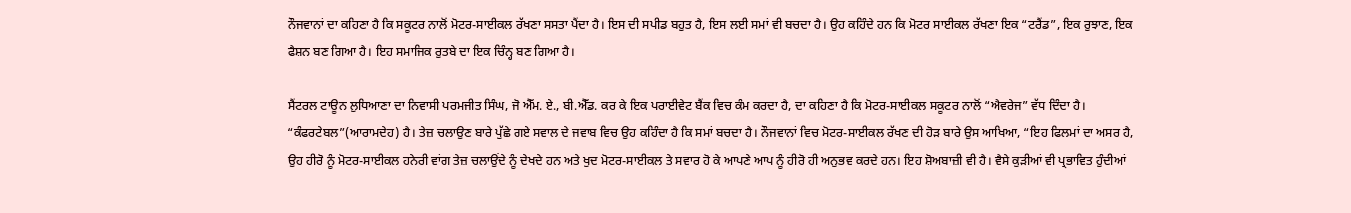ਨੌਜਵਾਨਾਂ ਦਾ ਕਹਿਣਾ ਹੈ ਕਿ ਸਕੂਟਰ ਨਾਲੋਂ ਮੋਟਰ-ਸਾਈਕਲ ਰੱਖਣਾ ਸਸਤਾ ਪੈਂਦਾ ਹੈ। ਇਸ ਦੀ ਸਪੀਡ ਬਹੁਤ ਹੈ, ਇਸ ਲਈ ਸਮਾਂ ਵੀ ਬਚਦਾ ਹੈ। ਉਹ ਕਹਿੰਦੇ ਹਨ ਕਿ ਮੋਟਰ ਸਾਈਕਲ ਰੱਖਣਾ ਇਕ “ਟਰੈਂਡ”, ਇਕ ਰੁਝਾਣ, ਇਕ ਫੈਸ਼ਨ ਬਣ ਗਿਆ ਹੈ। ਇਹ ਸਮਾਜਿਕ ਰੁਤਬੇ ਦਾ ਇਕ ਚਿੰਨ੍ਹ ਬਣ ਗਿਆ ਹੈ।

ਸੈਂਟਰਲ ਟਾਊਨ ਲੁਧਿਆਣਾ ਦਾ ਨਿਵਾਸੀ ਪਰਮਜੀਤ ਸਿੰਘ, ਜੋ ਐੱਮ. ਏ., ਬੀ.ਐੱਡ. ਕਰ ਕੇ ਇਕ ਪਰਾਈਵੇਟ ਬੈਂਕ ਵਿਚ ਕੰਮ ਕਰਦਾ ਹੈ, ਦਾ ਕਹਿਣਾ ਹੈ ਕਿ ਮੋਟਰ-ਸਾਈਕਲ ਸਕੂਟਰ ਨਾਲੋਂ “ਐਵਰੇਜ” ਵੱਧ ਦਿੰਦਾ ਹੈ। “ਕੰਫਰਟੇਬਲ”(ਆਰਾਮਦੇਹ) ਹੈ। ਤੇਜ਼ ਚਲਾਉਣ ਬਾਰੇ ਪੁੱਛੇ ਗਏ ਸਵਾਲ ਦੇ ਜਵਾਬ ਵਿਚ ਉਹ ਕਹਿੰਦਾ ਹੈ ਕਿ ਸਮਾਂ ਬਚਦਾ ਹੈ। ਨੌਜਵਾਨਾਂ ਵਿਚ ਮੋਟਰ-ਸਾਈਕਲ ਰੱਖਣ ਦੀ ਹੋੜ ਬਾਰੇ ਉਸ ਆਖਿਆ, “ਇਹ ਫਿਲਮਾਂ ਦਾ ਅਸਰ ਹੈ, ਉਹ ਹੀਰੋ ਨੂੰ ਮੋਟਰ-ਸਾਈਕਲ ਹਨੇਰੀ ਵਾਂਗ ਤੇਜ਼ ਚਲਾਉਂਦੇ ਨੂੰ ਦੇਖਦੇ ਹਨ ਅਤੇ ਖੁਦ ਮੋਟਰ-ਸਾਈਕਲ ਤੇ ਸਵਾਰ ਹੋ ਕੇ ਆਪਣੇ ਆਪ ਨੂੰ ਹੀਰੋ ਹੀ ਅਨੁਭਵ ਕਰਦੇ ਹਨ। ਇਹ ਸ਼ੋਅਬਾਜ਼ੀ ਵੀ ਹੈ। ਵੈਸੇ ਕੁੜੀਆਂ ਵੀ ਪ੍ਰਭਾਵਿਤ ਹੁੰਦੀਆਂ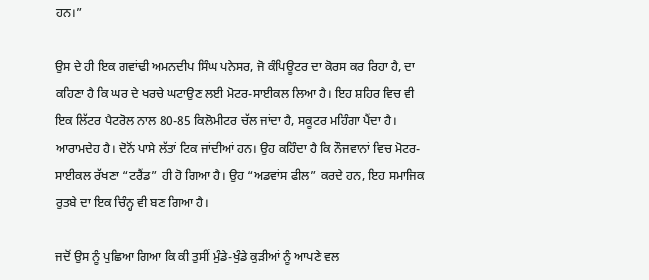ਹਨ।”

ਉਸ ਦੇ ਹੀ ਇਕ ਗਵਾਂਢੀ ਅਮਨਦੀਪ ਸਿੰਘ ਪਨੇਸਰ, ਜੋ ਕੰਪਿਊਟਰ ਦਾ ਕੋਰਸ ਕਰ ਰਿਹਾ ਹੈ, ਦਾ ਕਹਿਣਾ ਹੈ ਕਿ ਘਰ ਦੇ ਖਰਚੇ ਘਟਾਉਣ ਲਈ ਮੋਟਰ-ਸਾਈਕਲ ਲਿਆ ਹੈ। ਇਹ ਸ਼ਹਿਰ ਵਿਚ ਵੀ ਇਕ ਲਿੱਟਰ ਪੈਟਰੋਲ ਨਾਲ 80-85 ਕਿਲੋਮੀਟਰ ਚੱਲ ਜਾਂਦਾ ਹੈ, ਸਕੂਟਰ ਮਹਿੰਗਾ ਪੈਂਦਾ ਹੈ। ਆਰਾਮਦੇਹ ਹੈ। ਦੋਨੋਂ ਪਾਸੇ ਲੱਤਾਂ ਟਿਕ ਜਾਂਦੀਆਂ ਹਨ। ਉਹ ਕਹਿੰਦਾ ਹੈ ਕਿ ਨੌਜਵਾਨਾਂ ਵਿਚ ਮੋਟਰ-ਸਾਈਕਲ ਰੱਖਣਾ “ਟਰੈਂਡ” ਹੀ ਹੋ ਗਿਆ ਹੈ। ਉਹ “ਅਡਵਾਂਸ ਫੀਲ” ਕਰਦੇ ਹਨ, ਇਹ ਸਮਾਜਿਕ ਰੁਤਬੇ ਦਾ ਇਕ ਚਿੰਨ੍ਹ ਵੀ ਬਣ ਗਿਆ ਹੈ।

ਜਦੋਂ ਉਸ ਨੂੰ ਪੁਛਿਆ ਗਿਆ ਕਿ ਕੀ ਤੁਸੀਂ ਮੁੰਡੇ-ਖੁੰਡੇ ਕੁੜੀਆਂ ਨੂੰ ਆਪਣੇ ਵਲ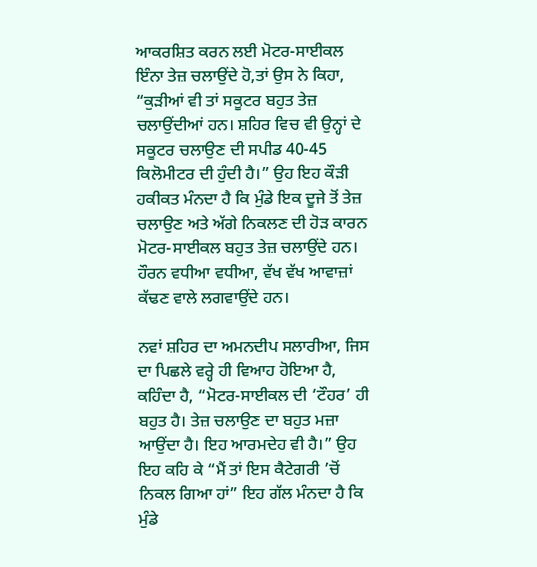ਆਕਰਸ਼ਿਤ ਕਰਨ ਲਈ ਮੋਟਰ-ਸਾਈਕਲ ਇੰਨਾ ਤੇਜ਼ ਚਲਾਉਂਦੇ ਹੋ,ਤਾਂ ਉਸ ਨੇ ਕਿਹਾ, “ਕੁੜੀਆਂ ਵੀ ਤਾਂ ਸਕੂਟਰ ਬਹੁਤ ਤੇਜ਼ ਚਲਾਉਂਦੀਆਂ ਹਨ। ਸ਼ਹਿਰ ਵਿਚ ਵੀ ਉਨ੍ਹਾਂ ਦੇ ਸਕੂਟਰ ਚਲਾਉਣ ਦੀ ਸਪੀਡ 40-45 ਕਿਲੋਮੀਟਰ ਦੀ ਹੁੰਦੀ ਹੈ।” ਉਹ ਇਹ ਕੌੜੀ ਹਕੀਕਤ ਮੰਨਦਾ ਹੈ ਕਿ ਮੁੰਡੇ ਇਕ ਦੂਜੇ ਤੋਂ ਤੇਜ਼ ਚਲਾਉਣ ਅਤੇ ਅੱਗੇ ਨਿਕਲਣ ਦੀ ਹੋੜ ਕਾਰਨ ਮੋਟਰ-ਸਾਈਕਲ ਬਹੁਤ ਤੇਜ਼ ਚਲਾਉਂਦੇ ਹਨ। ਹੌਰਨ ਵਧੀਆ ਵਧੀਆ, ਵੱਖ ਵੱਖ ਆਵਾਜ਼ਾਂ ਕੱਢਣ ਵਾਲੇ ਲਗਵਾਉਂਦੇ ਹਨ।

ਨਵਾਂ ਸ਼ਹਿਰ ਦਾ ਅਮਨਦੀਪ ਸਲਾਰੀਆ, ਜਿਸ ਦਾ ਪਿਛਲੇ ਵਰ੍ਹੇ ਹੀ ਵਿਆਹ ਹੋਇਆ ਹੈ, ਕਹਿੰਦਾ ਹੈ, “ਮੋਟਰ-ਸਾਈਕਲ ਦੀ ‘ਟੌਹਰ’ ਹੀ ਬਹੁਤ ਹੈ। ਤੇਜ਼ ਚਲਾਉਣ ਦਾ ਬਹੁਤ ਮਜ਼ਾ ਆਉਂਦਾ ਹੈ। ਇਹ ਆਰਮਦੇਹ ਵੀ ਹੈ।” ਉਹ ਇਹ ਕਹਿ ਕੇ “ਮੈਂ ਤਾਂ ਇਸ ਕੈਟੇਗਰੀ ’ਚੋਂ ਨਿਕਲ ਗਿਆ ਹਾਂ” ਇਹ ਗੱਲ ਮੰਨਦਾ ਹੈ ਕਿ ਮੁੰਡੇ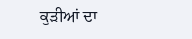ਕੁੜੀਆਂ ਦਾ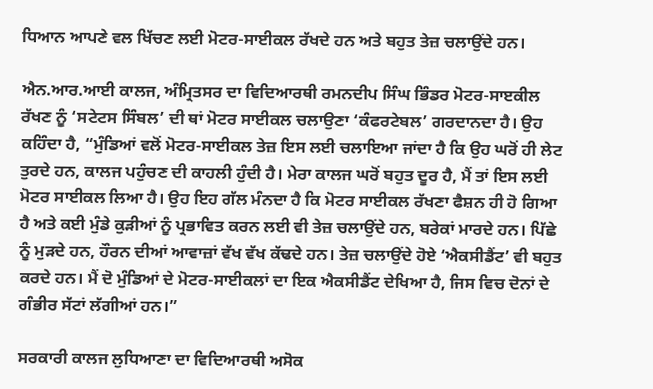ਧਿਆਨ ਆਪਣੇ ਵਲ ਖਿੱਚਣ ਲਈ ਮੋਟਰ-ਸਾਈਕਲ ਰੱਖਦੇ ਹਨ ਅਤੇ ਬਹੁਤ ਤੇਜ਼ ਚਲਾਉਂਦੇ ਹਨ।

ਐਨ.ਆਰ.ਆਈ ਕਾਲਜ, ਅੰਮ੍ਰਿਤਸਰ ਦਾ ਵਿਦਿਆਰਥੀ ਰਮਨਦੀਪ ਸਿੰਘ ਭਿੰਡਰ ਮੋਟਰ-ਸਾੲਕੀਲ ਰੱਖਣ ਨੂੰ ‘ਸਟੇਟਸ ਸਿੰਬਲ’ ਦੀ ਥਾਂ ਮੋਟਰ ਸਾਈਕਲ ਚਲਾਉਣਾ ‘ਕੰਫਰਟੇਬਲ’ ਗਰਦਾਨਦਾ ਹੈ। ਉਹ ਕਹਿੰਦਾ ਹੈ, “ਮੁੰਡਿਆਂ ਵਲੋਂ ਮੋਟਰ-ਸਾਈਕਲ ਤੇਜ਼ ਇਸ ਲਈ ਚਲਾਇਆ ਜਾਂਦਾ ਹੈ ਕਿ ਉਹ ਘਰੋਂ ਹੀ ਲੇਟ ਤੁਰਦੇ ਹਨ, ਕਾਲਜ ਪਹੁੰਚਣ ਦੀ ਕਾਹਲੀ ਹੁੰਦੀ ਹੈ। ਮੇਰਾ ਕਾਲਜ ਘਰੋਂ ਬਹੁਤ ਦੂਰ ਹੈ, ਮੈਂ ਤਾਂ ਇਸ ਲਈ ਮੋਟਰ ਸਾਈਕਲ ਲਿਆ ਹੈ। ਉਹ ਇਹ ਗੱਲ ਮੰਨਦਾ ਹੈ ਕਿ ਮੋਟਰ ਸਾਈਕਲ ਰੱਖਣਾ ਫੈਸ਼ਨ ਹੀ ਹੋ ਗਿਆ ਹੈ ਅਤੇ ਕਈ ਮੁੰਡੇ ਕੁੜੀਆਂ ਨੂੰ ਪ੍ਰਭਾਵਿਤ ਕਰਨ ਲਈ ਵੀ ਤੇਜ਼ ਚਲਾਉਂਦੇ ਹਨ, ਬਰੇਕਾਂ ਮਾਰਦੇ ਹਨ। ਪਿੱਛੇ ਨੂੰ ਮੁੜਦੇ ਹਨ, ਹੌਰਨ ਦੀਆਂ ਆਵਾਜ਼ਾਂ ਵੱਖ ਵੱਖ ਕੱਢਦੇ ਹਨ। ਤੇਜ਼ ਚਲਾਉਂਦੇ ਹੋਏ ‘ਐਕਸੀਡੈਂਟ’ ਵੀ ਬਹੁਤ ਕਰਦੇ ਹਨ। ਮੈਂ ਦੋ ਮੁੰਡਿਆਂ ਦੇ ਮੋਟਰ-ਸਾਈਕਲਾਂ ਦਾ ਇਕ ਐਕਸੀਡੈਂਟ ਦੇਖਿਆ ਹੈ, ਜਿਸ ਵਿਚ ਦੋਨਾਂ ਦੇ ਗੰਭੀਰ ਸੱਟਾਂ ਲੱਗੀਆਂ ਹਨ।”

ਸਰਕਾਰੀ ਕਾਲਜ ਲੁਧਿਆਣਾ ਦਾ ਵਿਦਿਆਰਥੀ ਅਸੋਕ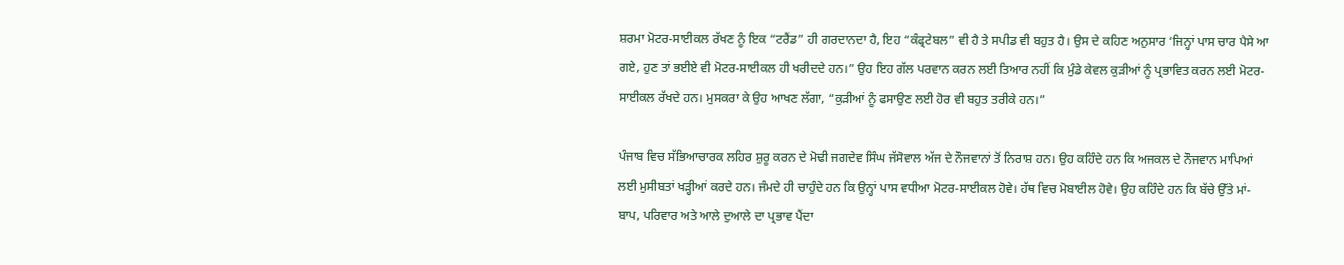ਸ਼ਰਮਾ ਮੋਟਰ-ਸਾਈਕਲ ਰੱਖਣ ਨੂੰ ਇਕ “ਟਰੈਂਡ” ਹੀ ਗਰਦਾਨਦਾ ਹੈ, ਇਹ “ਕੰਫ੍ਰਟੇਬਲ” ਵੀ ਹੈ ਤੇ ਸਪੀਡ ਵੀ ਬਹੁਤ ਹੈ। ਉਸ ਦੇ ਕਹਿਣ ਅਨੁਸਾਰ ‘ਜਿਨ੍ਹਾਂ ਪਾਸ ਚਾਰ ਪੈਸੇ ਆ ਗਏ, ਹੁਣ ਤਾਂ ਭਈਏ ਵੀ ਮੋਟਰ-ਸਾਈਕਲ ਹੀ ਖਰੀਦਦੇ ਹਨ।” ਉਹ ਇਹ ਗੱਲ ਪਰਵਾਨ ਕਰਨ ਲਈ ਤਿਆਰ ਨਹੀਂ ਕਿ ਮੁੰਡੇ ਕੇਵਲ ਕੁੜੀਆਂ ਨੂੰ ਪ੍ਰਭਾਵਿਤ ਕਰਨ ਲਈ ਮੋਟਰ-ਸਾਈਕਲ ਰੱਖਦੇ ਹਨ। ਮੁਸਕਰਾ ਕੇ ਉਹ ਆਖਣ ਲੱਗਾ, “ਕੁੜੀਆਂ ਨੂੰ ਫਸਾਉਣ ਲਈ ਹੋਰ ਵੀ ਬਹੁਤ ਤਰੀਕੇ ਹਨ।”

ਪੰਜਾਬ ਵਿਚ ਸੱਭਿਆਚਾਰਕ ਲਹਿਰ ਸ਼ੁਰੂ ਕਰਨ ਦੇ ਮੋਢੀ ਜਗਦੇਵ ਸਿੰਘ ਜੱਸੋਵਾਲ ਅੱਜ ਦੇ ਨੌਜਵਾਨਾਂ ਤੋਂ ਨਿਰਾਸ਼ ਹਨ। ਉਹ ਕਹਿੰਦੇ ਹਨ ਕਿ ਅਜਕਲ ਦੇ ਨੌਜਵਾਨ ਮਾਪਿਆਂ ਲਈ ਮੁਸੀਬਤਾਂ ਖੜ੍ਹੀਆਂ ਕਰਦੇ ਹਨ। ਜੰਮਦੇ ਹੀ ਚਾਹੁੰਦੇ ਹਨ ਕਿ ਉਨ੍ਹਾਂ ਪਾਸ ਵਧੀਆ ਮੋਟਰ-ਸਾਈਕਲ ਹੋਵੇ। ਹੱਥ ਵਿਚ ਮੋਬਾਈਲ ਹੋਵੇ। ਉਹ ਕਹਿੰਦੇ ਹਨ ਕਿ ਬੱਚੇ ਉੱਤੇ ਮਾਂ-ਬਾਪ, ਪਰਿਵਾਰ ਅਤੇ ਆਲੇ ਦੁਆਲੇ ਦਾ ਪ੍ਰਭਾਵ ਪੈਂਦਾ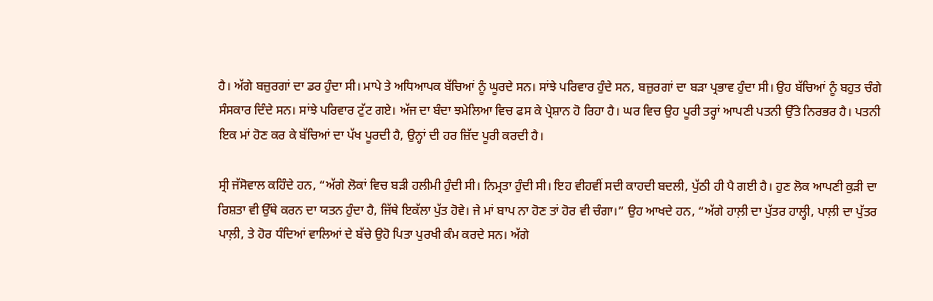ਹੈ। ਅੱਗੇ ਬਜ਼ੁਰਗਾਂ ਦਾ ਡਰ ਹੁੰਦਾ ਸੀ। ਮਾਪੇ ਤੇ ਅਧਿਆਪਕ ਬੱਚਿਆਂ ਨੂੰ ਘੂਰਦੇ ਸਨ। ਸਾਂਝੇ ਪਰਿਵਾਰ ਹੁੰਦੇ ਸਨ, ਬਜ਼ੁਰਗਾਂ ਦਾ ਬੜਾ ਪ੍ਰਭਾਵ ਹੁੰਦਾ ਸੀ। ਉਹ ਬੱਚਿਆਂ ਨੂੰ ਬਹੁਤ ਚੰਗੇ ਸੰਸਕਾਰ ਦਿੰਦੇ ਸਨ। ਸਾਂਝੇ ਪਰਿਵਾਰ ਟੁੱਟ ਗਏ। ਅੱਜ ਦਾ ਬੰਦਾ ਝਮੇਲਿਆ ਵਿਚ ਫਸ ਕੇ ਪ੍ਰੇਸ਼ਾਨ ਹੋ ਰਿਹਾ ਹੈ। ਘਰ ਵਿਚ ਉਹ ਪੂਰੀ ਤਰ੍ਹਾਂ ਆਪਣੀ ਪਤਨੀ ਉੱਤੇ ਨਿਰਭਰ ਹੈ। ਪਤਨੀ ਇਕ ਮਾਂ ਹੋਣ ਕਰ ਕੇ ਬੱਚਿਆਂ ਦਾ ਪੱਖ ਪੂਰਦੀ ਹੈ, ਉਨ੍ਹਾਂ ਦੀ ਹਰ ਜ਼ਿੱਦ ਪੂਰੀ ਕਰਦੀ ਹੈ।

ਸ੍ਰੀ ਜੱਸੋਵਾਲ ਕਹਿੰਦੇ ਹਨ, “ਅੱਗੇ ਲੋਕਾਂ ਵਿਚ ਬੜੀ ਹਲੀਮੀ ਹੁੰਦੀ ਸੀ। ਨਿਮ੍ਰਤਾ ਹੁੰਦੀ ਸੀ। ਇਹ ਵੀਹਵੀਂ ਸਦੀ ਕਾਹਦੀ ਬਦਲੀ, ਪੁੱਠੀ ਹੀ ਪੈ ਗਈ ਹੈ। ਹੁਣ ਲੋਕ ਆਪਣੀ ਕੁੜੀ ਦਾ ਰਿਸ਼ਤਾ ਵੀ ਉੱਥੇ ਕਰਨ ਦਾ ਯਤਨ ਹੁੰਦਾ ਹੈ, ਜਿੱਥੇ ਇਕੱਲਾ ਪੁੱਤ ਹੋਵੇ। ਜੇ ਮਾਂ ਬਾਪ ਨਾ ਹੋਣ ਤਾਂ ਹੋਰ ਵੀ ਚੰਗਾ।” ਉਹ ਆਖਦੇ ਹਨ, “ਅੱਗੇ ਹਾਲ਼ੀ ਦਾ ਪੁੱਤਰ ਹਾਲ੍ਹੀ, ਪਾਲ਼ੀ ਦਾ ਪੁੱਤਰ ਪਾਲ਼ੀ, ਤੇ ਹੋਰ ਧੰਦਿਆਂ ਵਾਲਿਆਂ ਦੇ ਬੱਚੇ ਉਹੋ ਪਿਤਾ ਪੁਰਖੀ ਕੰਮ ਕਰਦੇ ਸਨ। ਅੱਗੇ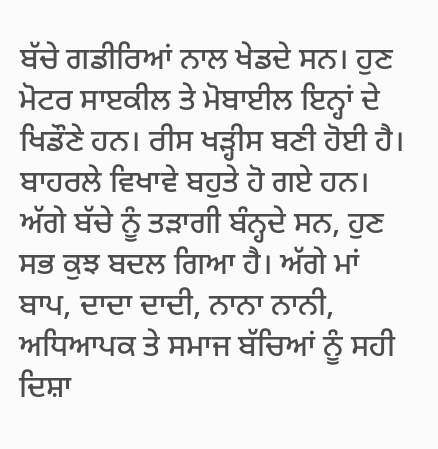ਬੱਚੇ ਗਡੀਰਿਆਂ ਨਾਲ ਖੇਡਦੇ ਸਨ। ਹੁਣ ਮੋਟਰ ਸਾੲਕੀਲ ਤੇ ਮੋਬਾਈਲ ਇਨ੍ਹਾਂ ਦੇ ਖਿਡੌਣੇ ਹਨ। ਰੀਸ ਖੜ੍ਹੀਸ ਬਣੀ ਹੋਈ ਹੈ। ਬਾਹਰਲੇ ਵਿਖਾਵੇ ਬਹੁਤੇ ਹੋ ਗਏ ਹਨ। ਅੱਗੇ ਬੱਚੇ ਨੂੰ ਤੜਾਗੀ ਬੰਨ੍ਹਦੇ ਸਨ, ਹੁਣ ਸਭ ਕੁਝ ਬਦਲ ਗਿਆ ਹੈ। ਅੱਗੇ ਮਾਂ ਬਾਪ, ਦਾਦਾ ਦਾਦੀ, ਨਾਨਾ ਨਾਨੀ, ਅਧਿਆਪਕ ਤੇ ਸਮਾਜ ਬੱਚਿਆਂ ਨੂੰ ਸਹੀ ਦਿਸ਼ਾ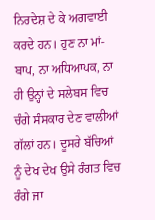ਨਿਰਦੇਸ਼ ਦੇ ਕੇ ਅਗਵਾਈ ਕਰਦੇ ਹਨ। ਹੁਣ ਨਾ ਮਾਂ-ਬਾਪ, ਨਾ ਅਧਿਆਪਕ, ਨਾ ਹੀ ਉਨ੍ਹਾਂ ਦੇ ਸਲੇਬਸ ਵਿਚ ਚੰਗੇ ਸੰਸਕਾਰ ਦੇਣ ਵਾਲੀਆਂ ਗੱਲਾਂ ਹਨ। ਦੂਸਰੇ ਬੱਚਿਆਂ ਨੂੰ ਦੇਖ ਦੇਖ ਉਸੇ ਰੰਗਤ ਵਿਚ ਰੰਗੇ ਜਾ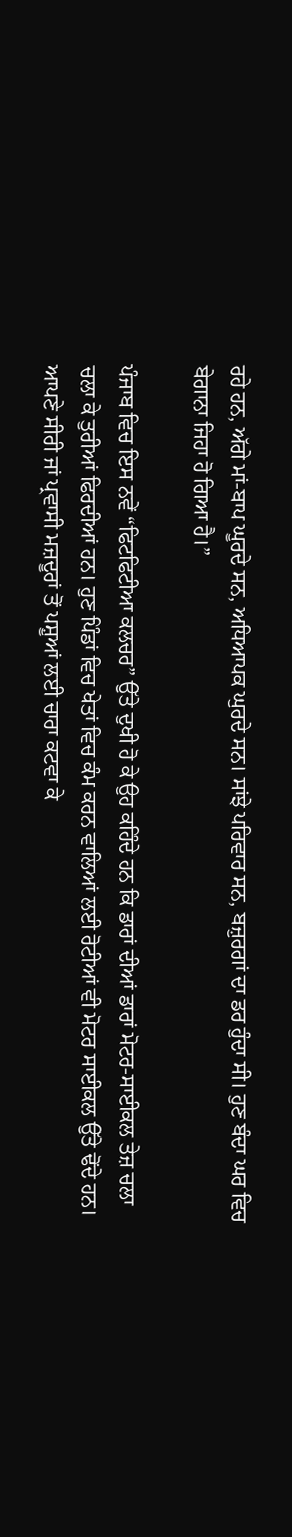ਰਹੇ ਹਨ, ਅੱਗੇ ਮਾਂ-ਬਾਪ ਘੂਰਦੇ ਸਨ, ਅਧਿਆਪਕ ਘੁਰਦੇ ਸਨ। ਸਾਂਝੇ ਪਰਿਵਾਰ ਸਨ, ਬਜ਼ੁਰਗਾਂ ਦਾ ਡਰ ਹੁੰਦਾ ਸੀ। ਹੁਣ ਬੰਦਾ ਘਰ ਵਿਚ ਬੇਗਾਨਾ ਜਿਹਾ ਹੋ ਗਿਆ ਹੈ।”

ਪੰਜਾਬ ਵਿਚ ਇਸ ਨਵੇਂ “ਫਿਟਫਿਟੀਆ ਕਲਚਰ” ਉੱਤੇ ਦੁਖੀ ਹੋ ਕੇ ਉਹ ਕਹਿੰਦੇ ਹਨ ਕਿ ਡਾਰਾਂ ਦੀਆਂ ਡਾਰਾਂ ਮੋਟਰ-ਸਾਈਕਲ ਤੇਜ਼ ਚਲਾ ਚਲਾ ਕੇ ਤੁਰੀਆਂ ਫਿਰਦੀਆਂ ਹਨ। ਹੁਣ ਪਿੰਡਾਂ ਵਿਚ ਖੇਤਾਂ ਵਿਚ ਕੰਮ ਕਰਨ ਵਾਲਿਆਂ ਲਈ ਰੋਟੀਆਂ ਵੀ ਮੋਟਰ ਸਾਈਕਲ ਉੱਤੇ ਢੋਂਦੇ ਹਨ। ਆਪਣੇ ਸੀਰੀ ਜਾਂ ਪ੍ਰਵਾਸੀ ਮਜ਼ਦੂਰਾਂ ਤੋਂ ਪਸ਼ੂਆਂ ਲਈ ਚਾਰਾ ਕਟਵਾ ਕੇ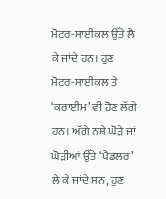ਮੋਟਰ-ਸਾਈਕਲ ਉੱਤੇ ਲੈ ਕੇ ਜਾਂਦੇ ਹਨ। ਹੁਣ ਮੋਟਰ-ਸਾਈਕਲ ਤੇ ‘ਕਰਾਈਮ’ ਵੀ ਹੋਣ ਲੱਗੇ ਹਨ। ਅੱਗੇ ਨਸ਼ੇ ਘੋੜੇ ਜਾਂ ਘੋੜੀਆਂ ਉੱਤੇ ‘ਪੈਡਲਰ’ ਲੇ ਕੇ ਜਾਂਦੇ ਸਨ, ਹੁਣ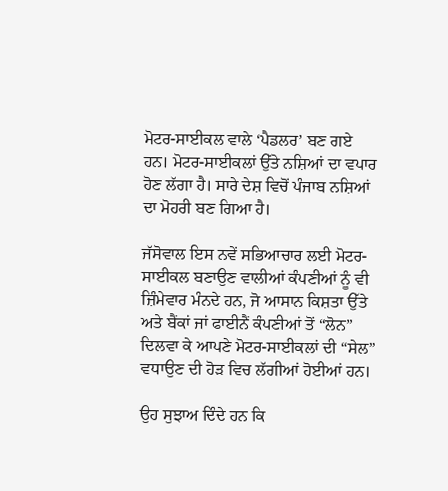ਮੋਟਰ-ਸਾਈਕਲ ਵਾਲੇ ‘ਪੈਡਲਰ’ ਬਣ ਗਏ ਹਨ। ਮੋਟਰ-ਸਾਈਕਲਾਂ ਉੱਤੇ ਨਸ਼ਿਆਂ ਦਾ ਵਪਾਰ ਹੋਣ ਲੱਗਾ ਹੈ। ਸਾਰੇ ਦੇਸ਼ ਵਿਚੋਂ ਪੰਜਾਬ ਨਸ਼ਿਆਂ ਦਾ ਮੋਹਰੀ ਬਣ ਗਿਆ ਹੈ।

ਜੱਸੋਵਾਲ ਇਸ ਨਵੇਂ ਸਭਿਆਚਾਰ ਲਈ ਮੋਟਰ-ਸਾਈਕਲ ਬਣਾਉਣ ਵਾਲੀਆਂ ਕੰਪਣੀਆਂ ਨੂੰ ਵੀ ਜ਼ਿੰਮੇਵਾਰ ਮੰਨਦੇ ਹਨ, ਜੋ ਆਸਾਨ ਕਿਸ਼ਤਾ ਉੱਤੇ ਅਤੇ ਬੈਂਕਾਂ ਜਾਂ ਫਾਈਨੈਂ ਕੰਪਣੀਆਂ ਤੋਂ “ਲੋਨ” ਦਿਲਵਾ ਕੇ ਆਪਣੇ ਮੋਟਰ-ਸਾਈਕਲਾਂ ਦੀ “ਸੇਲ” ਵਧਾਉਣ ਦੀ ਹੋੜ ਵਿਚ ਲੱਗੀਆਂ ਹੋਈਆਂ ਹਨ।

ਉਹ ਸੁਝਾਅ ਦਿੰਦੇ ਹਨ ਕਿ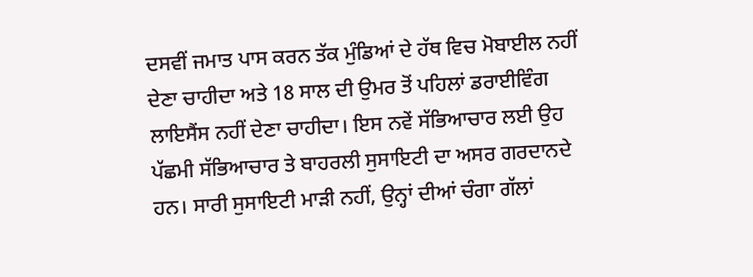ਦਸਵੀਂ ਜਮਾਤ ਪਾਸ ਕਰਨ ਤੱਕ ਮੁੰਡਿਆਂ ਦੇ ਹੱਥ ਵਿਚ ਮੋਬਾਈਲ ਨਹੀਂ ਦੇਣਾ ਚਾਹੀਦਾ ਅਤੇ 18 ਸਾਲ ਦੀ ਉਮਰ ਤੋਂ ਪਹਿਲਾਂ ਡਰਾਈਵਿੰਗ ਲਾਇਸੈਂਸ ਨਹੀਂ ਦੇਣਾ ਚਾਹੀਦਾ। ਇਸ ਨਵੇਂ ਸੱਭਿਆਚਾਰ ਲਈ ਉਹ ਪੱਛਮੀ ਸੱਭਿਆਚਾਰ ਤੇ ਬਾਹਰਲੀ ਸੁਸਾਇਟੀ ਦਾ ਅਸਰ ਗਰਦਾਨਦੇ ਹਨ। ਸਾਰੀ ਸੁਸਾਇਟੀ ਮਾੜੀ ਨਹੀਂ, ਉਨ੍ਹਾਂ ਦੀਆਂ ਚੰਗਾ ਗੱਲਾਂ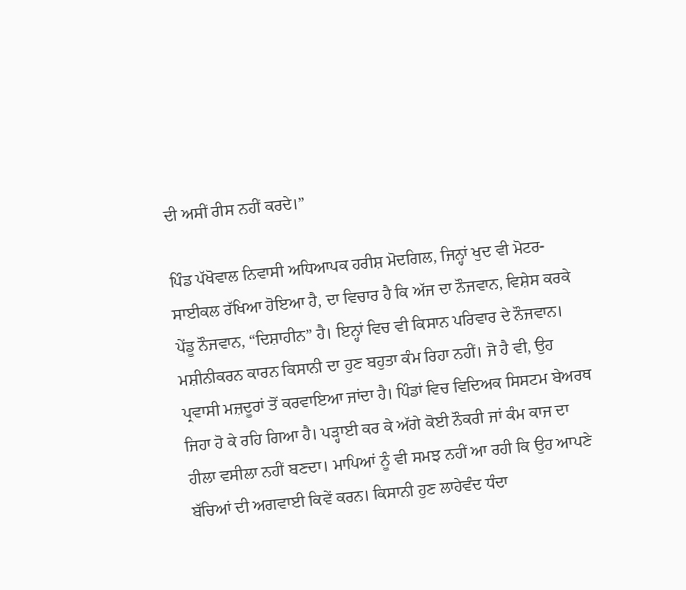ਦੀ ਅਸੀਂ ਰੀਸ ਨਹੀਂ ਕਰਦੇ।”

ਪਿੰਡ ਪੱਖੋਵਾਲ ਨਿਵਾਸੀ ਅਧਿਆਪਕ ਹਰੀਸ਼ ਮੋਦਗਿਲ, ਜਿਨ੍ਹਾਂ ਖੁਦ ਵੀ ਮੋਟਰ-ਸਾਈਕਲ ਰੱਖਿਆ ਹੋਇਆ ਹੈ, ਦਾ ਵਿਚਾਰ ਹੈ ਕਿ ਅੱਜ ਦਾ ਨੌਜਵਾਨ, ਵਿਸ਼ੇਸ ਕਰਕੇ ਪੇਂਡੂ ਨੌਜਵਾਨ, “ਦਿਸ਼ਾਹੀਨ” ਹੈ। ਇਨ੍ਹਾਂ ਵਿਚ ਵੀ ਕਿਸਾਨ ਪਰਿਵਾਰ ਦੇ ਨੌਜਵਾਨ। ਮਸ਼ੀਨੀਕਰਨ ਕਾਰਨ ਕਿਸਾਨੀ ਦਾ ਹੁਣ ਬਹੁਤਾ ਕੰਮ ਰਿਹਾ ਨਹੀਂ। ਜੋ ਹੈ ਵੀ, ਉਹ ਪ੍ਰਵਾਸੀ ਮਜ਼ਦੂਰਾਂ ਤੋਂ ਕਰਵਾਇਆ ਜਾਂਦਾ ਹੈ। ਪਿੰਡਾਂ ਵਿਚ ਵਿਦਿਅਕ ਸਿਸਟਮ ਬੇਅਰਥ ਜਿਹਾ ਹੋ ਕੇ ਰਹਿ ਗਿਆ ਹੈ। ਪੜ੍ਹਾਈ ਕਰ ਕੇ ਅੱਗੇ ਕੋਈ ਨੌਕਰੀ ਜਾਂ ਕੰਮ ਕਾਜ ਦਾ ਹੀਲਾ ਵਸੀਲਾ ਨਹੀਂ ਬਣਦਾ। ਮਾਪਿਆਂ ਨੂੰ ਵੀ ਸਮਝ ਨਹੀਂ ਆ ਰਹੀ ਕਿ ਉਹ ਆਪਣੇ ਬੱਚਿਆਂ ਦੀ ਅਗਵਾਈ ਕਿਵੇਂ ਕਰਨ। ਕਿਸਾਨੀ ਹੁਣ ਲਾਹੇਵੰਦ ਧੰਦਾ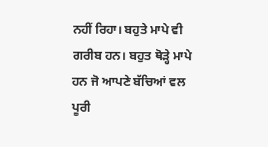ਨਹੀਂ ਰਿਹਾ। ਬਹੁਤੇ ਮਾਪੇ ਵੀ ਗਰੀਬ ਹਨ। ਬਹੁਤ ਥੋੜ੍ਹੇ ਮਾਪੇ ਹਨ ਜੋ ਆਪਣੇ ਬੱਚਿਆਂ ਵਲ ਪੂਰੀ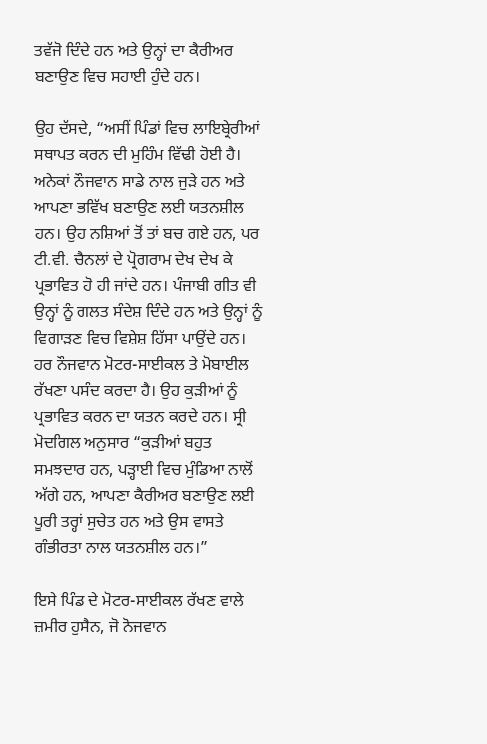ਤਵੱਜੋ ਦਿੰਦੇ ਹਨ ਅਤੇ ਉਨ੍ਹਾਂ ਦਾ ਕੈਰੀਅਰ ਬਣਾਉਣ ਵਿਚ ਸਹਾਈ ਹੁੰਦੇ ਹਨ।

ਉਹ ਦੱਸਦੇ, “ਅਸੀਂ ਪਿੰਡਾਂ ਵਿਚ ਲਾਇਬ੍ਰੇਰੀਆਂ ਸਥਾਪਤ ਕਰਨ ਦੀ ਮੁਹਿੰਮ ਵਿੱਢੀ ਹੋਈ ਹੈ। ਅਨੇਕਾਂ ਨੌਜਵਾਨ ਸਾਡੇ ਨਾਲ ਜੁੜੇ ਹਨ ਅਤੇ ਆਪਣਾ ਭਵਿੱਖ ਬਣਾਉਣ ਲਈ ਯਤਨਸ਼ੀਲ ਹਨ। ਉਹ ਨਸ਼ਿਆਂ ਤੋਂ ਤਾਂ ਬਚ ਗਏ ਹਨ, ਪਰ ਟੀ.ਵੀ. ਚੈਨਲਾਂ ਦੇ ਪ੍ਰੋਗਰਾਮ ਦੇਖ ਦੇਖ ਕੇ ਪ੍ਰਭਾਵਿਤ ਹੋ ਹੀ ਜਾਂਦੇ ਹਨ। ਪੰਜਾਬੀ ਗੀਤ ਵੀ ਉਨ੍ਹਾਂ ਨੂੰ ਗਲਤ ਸੰਦੇਸ਼ ਦਿੰਦੇ ਹਨ ਅਤੇ ਉਨ੍ਹਾਂ ਨੂੰ ਵਿਗਾੜਣ ਵਿਚ ਵਿਸ਼ੇਸ਼ ਹਿੱਸਾ ਪਾਉਂਦੇ ਹਨ। ਹਰ ਨੌਜਵਾਨ ਮੋਟਰ-ਸਾਈਕਲ ਤੇ ਮੋਬਾਈਲ ਰੱਖਣਾ ਪਸੰਦ ਕਰਦਾ ਹੈ। ਉਹ ਕੁੜੀਆਂ ਨੂੰ ਪ੍ਰਭਾਵਿਤ ਕਰਨ ਦਾ ਯਤਨ ਕਰਦੇ ਹਨ। ਸ੍ਰੀ ਮੋਦਗਿਲ ਅਨੁਸਾਰ “ਕੁੜੀਆਂ ਬਹੁਤ ਸਮਝਦਾਰ ਹਨ, ਪੜ੍ਹਾਈ ਵਿਚ ਮੁੰਡਿਆ ਨਾਲੋਂ ਅੱਗੇ ਹਨ, ਆਪਣਾ ਕੈਰੀਅਰ ਬਣਾਉਣ ਲਈ ਪੂਰੀ ਤਰ੍ਹਾਂ ਸੁਚੇਤ ਹਨ ਅਤੇ ਉਸ ਵਾਸਤੇ ਗੰਭੀਰਤਾ ਨਾਲ ਯਤਨਸ਼ੀਲ ਹਨ।”

ਇਸੇ ਪਿੰਡ ਦੇ ਮੋਟਰ-ਸਾਈਕਲ ਰੱਖਣ ਵਾਲੇ ਜ਼ਮੀਰ ਹੁਸੈਨ, ਜੋ ਨੋਜਵਾਨ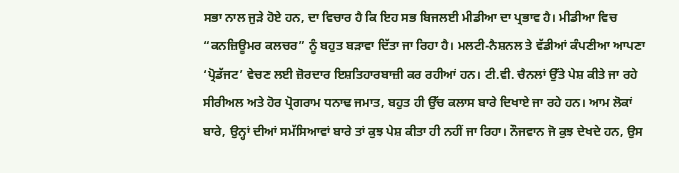ਸਭਾ ਨਾਲ ਜੁੜੇ ਹੋਏ ਹਨ, ਦਾ ਵਿਚਾਰ ਹੈ ਕਿ ਇਹ ਸਭ ਬਿਜਲਈ ਮੀਡੀਆ ਦਾ ਪ੍ਰਭਾਵ ਹੈ। ਮੀਡੀਆ ਵਿਚ “ਕਨਜ਼ਿਊਮਰ ਕਲਚਰ” ਨੂੰ ਬਹੁਤ ਬੜਾਵਾ ਦਿੱਤਾ ਜਾ ਰਿਹਾ ਹੈ। ਮਲਟੀ-ਨੈਸ਼ਨਲ ਤੇ ਵੱਡੀਆਂ ਕੰਪਣੀਆ ਆਪਣਾ ‘ਪ੍ਰੋਡੱਜਟ’ ਵੇਚਣ ਲਈ ਜ਼ੋਰਦਾਰ ਇਸ਼ਤਿਹਾਰਬਾਜ਼ੀ ਕਰ ਰਹੀਆਂ ਹਨ। ਟੀ.ਵੀ. ਚੈਨਲਾਂ ਉੱਤੇ ਪੇਸ਼ ਕੀਤੇ ਜਾ ਰਹੇ ਸੀਰੀਅਲ ਅਤੇ ਹੋਰ ਪ੍ਰੋਗਰਾਮ ਧਨਾਢ ਜਮਾਤ, ਬਹੁਤ ਹੀ ਉੱਚ ਕਲਾਸ ਬਾਰੇ ਦਿਖਾਏ ਜਾ ਰਹੇ ਹਨ। ਆਮ ਲੋਕਾਂ ਬਾਰੇ, ਉਨ੍ਹਾਂ ਦੀਆਂ ਸਮੱਸਿਆਵਾਂ ਬਾਰੇ ਤਾਂ ਕੁਝ ਪੇਸ਼ ਕੀਤਾ ਹੀ ਨਹੀਂ ਜਾ ਰਿਹਾ। ਨੌਜਵਾਨ ਜੋ ਕੁਝ ਦੇਖਦੇ ਹਨ, ਉਸ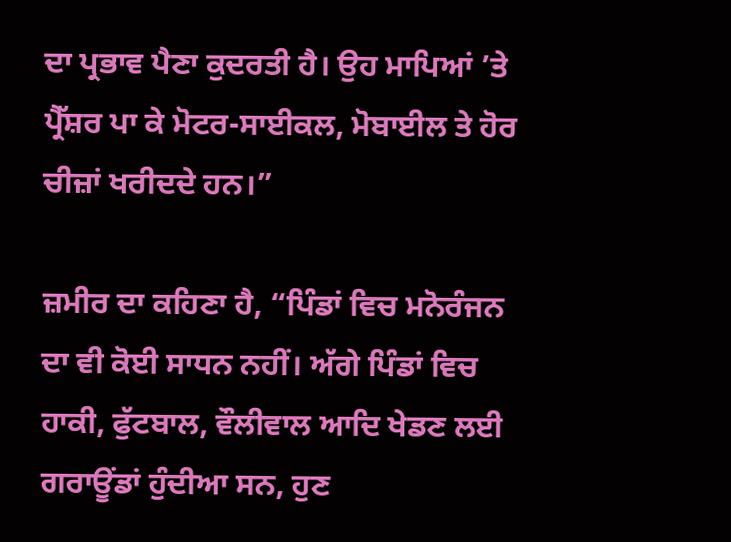ਦਾ ਪ੍ਰਭਾਵ ਪੈਣਾ ਕੁਦਰਤੀ ਹੈ। ਉਹ ਮਾਪਿਆਂ ’ਤੇ ਪ੍ਰੈੱਸ਼ਰ ਪਾ ਕੇ ਮੋਟਰ-ਸਾਈਕਲ, ਮੋਬਾਈਲ ਤੇ ਹੋਰ ਚੀਜ਼ਾਂ ਖਰੀਦਦੇ ਹਨ।”

ਜ਼ਮੀਰ ਦਾ ਕਹਿਣਾ ਹੈ, “ਪਿੰਡਾਂ ਵਿਚ ਮਨੋਰੰਜਨ ਦਾ ਵੀ ਕੋਈ ਸਾਧਨ ਨਹੀਂ। ਅੱਗੇ ਪਿੰਡਾਂ ਵਿਚ ਹਾਕੀ, ਫੁੱਟਬਾਲ, ਵੌਲੀਵਾਲ ਆਦਿ ਖੇਡਣ ਲਈ ਗਰਾਊਂਡਾਂ ਹੁੰਦੀਆ ਸਨ, ਹੁਣ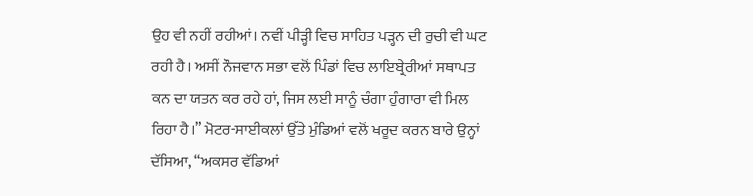ਉਹ ਵੀ ਨਹੀਂ ਰਹੀਆਂ। ਨਵੀਂ ਪੀੜ੍ਹੀ ਵਿਚ ਸਾਹਿਤ ਪੜ੍ਹਨ ਦੀ ਰੁਚੀ ਵੀ ਘਟ ਰਹੀ ਹੈ। ਅਸੀਂ ਨੌਜਵਾਨ ਸਭਾ ਵਲੋਂ ਪਿੰਡਾਂ ਵਿਚ ਲਾਇਬ੍ਰੇਰੀਆਂ ਸਥਾਪਤ ਕਨ ਦਾ ਯਤਨ ਕਰ ਰਹੇ ਹਾਂ, ਜਿਸ ਲਈ ਸਾਨੂੰ ਚੰਗਾ ਹੁੰਗਾਰਾ ਵੀ ਮਿਲ ਰਿਹਾ ਹੈ।” ਮੋਟਰ-ਸਾਈਕਲਾਂ ਉੱਤੇ ਮੁੰਡਿਆਂ ਵਲੋਂ ਖਰੂਦ ਕਰਨ ਬਾਰੇ ਉਨ੍ਹਾਂ ਦੱਸਿਆ, “ਅਕਸਰ ਵੱਡਿਆਂ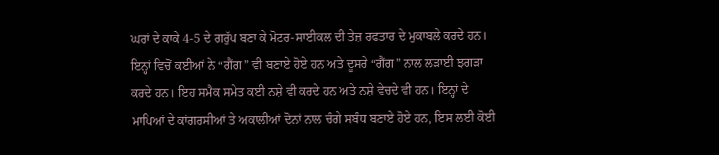ਘਰਾਂ ਦੇ ਕਾਕੇ 4-5 ਦੇ ਗਰੁੱਪ ਬਣਾ ਕੇ ਮੋਟਰ-ਸਾਈਕਲ ਦੀ ਤੇਜ਼ ਰਫਤਾਰ ਦੇ ਮੁਕਾਬਲੇ ਕਰਦੇ ਹਨ। ਇਨ੍ਹਾਂ ਵਿਚੋਂ ਕਈਆਂ ਨੇ “ਗੈਂਗ” ਵੀ ਬਣਾਏ ਹੋਏ ਹਨ ਅਤੇ ਦੂਸਰੇ “ਗੈਂਗ” ਨਾਲ ਲੜਾਈ ਝਗੜਾ ਕਰਦੇ ਹਨ। ਇਹ ਸਮੈਕ ਸਮੇਤ ਕਈ ਨਸ਼ੇ ਵੀ ਕਰਦੇ ਹਨ ਅਤੇ ਨਸ਼ੇ ਵੇਚਦੇ ਵੀ ਹਨ। ਇਨ੍ਹਾਂ ਦੇ ਮਾਪਿਆਂ ਦੇ ਕਾਂਗਰਸੀਆਂ ਤੇ ਅਕਾਲੀਆਂ ਦੋਨਾਂ ਨਾਲ ਚੰਗੇ ਸਬੰਧ ਬਣਾਏ ਹੋਏ ਹਨ, ਇਸ ਲਈ ਕੋਈ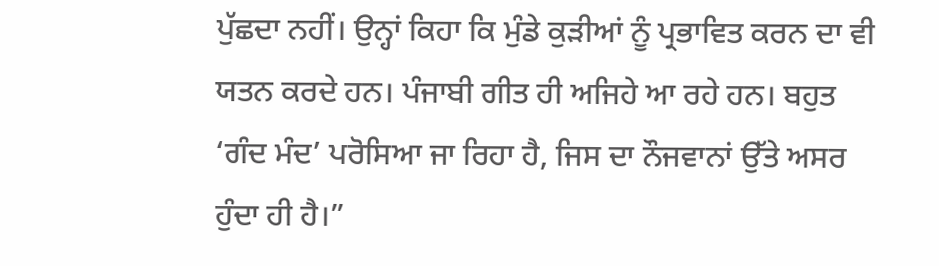ਪੁੱਛਦਾ ਨਹੀਂ। ਉਨ੍ਹਾਂ ਕਿਹਾ ਕਿ ਮੁੰਡੇ ਕੁੜੀਆਂ ਨੂੰ ਪ੍ਰਭਾਵਿਤ ਕਰਨ ਦਾ ਵੀ ਯਤਨ ਕਰਦੇ ਹਨ। ਪੰਜਾਬੀ ਗੀਤ ਹੀ ਅਜਿਹੇ ਆ ਰਹੇ ਹਨ। ਬਹੁਤ ‘ਗੰਦ ਮੰਦ’ ਪਰੋਸਿਆ ਜਾ ਰਿਹਾ ਹੈ, ਜਿਸ ਦਾ ਨੌਜਵਾਨਾਂ ਉੱਤੇ ਅਸਰ ਹੁੰਦਾ ਹੀ ਹੈ।”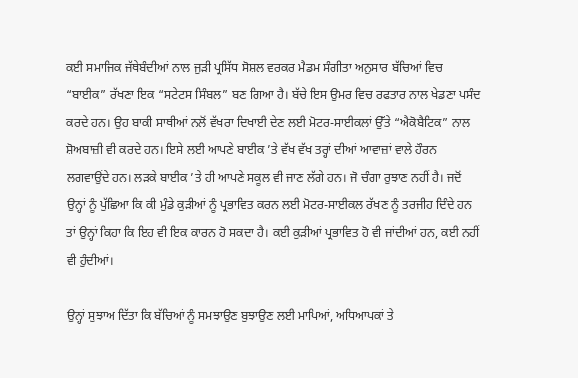ਕਈ ਸਮਾਜਿਕ ਜੱਥੇਬੰਦੀਆਂ ਨਾਲ ਜੁੜੀ ਪ੍ਰਸਿੱਧ ਸੋਸ਼ਲ ਵਰਕਰ ਮੈਡਮ ਸੰਗੀਤਾ ਅਨੁਸਾਰ ਬੱਚਿਆਂ ਵਿਚ “ਬਾਈਕ” ਰੱਖਣਾ ਇਕ “ਸਟੇਟਸ ਸਿੰਬਲ” ਬਣ ਗਿਆ ਹੈ। ਬੱਚੇ ਇਸ ਉਮਰ ਵਿਚ ਰਫਤਾਰ ਨਾਲ ਖੇਡਣਾ ਪਸੰਦ ਕਰਦੇ ਹਨ। ਉਹ ਬਾਕੀ ਸਾਥੀਆਂ ਨਲੋਂ ਵੱਖਰਾ ਦਿਖਾਈ ਦੇਣ ਲਈ ਮੋਟਰ-ਸਾਈਕਲਾਂ ਉੱਤੇ “ਐਕੋਬੈਟਿਕ” ਨਾਲ ਸ਼ੋਅਬਾਜ਼ੀ ਵੀ ਕਰਦੇ ਹਨ। ਇਸੇ ਲਈ ਆਪਣੇ ਬਾਈਕ ’ਤੇ ਵੱਖ ਵੱਖ ਤਰ੍ਹਾਂ ਦੀਆਂ ਆਵਾਜ਼ਾਂ ਵਾਲੇ ਹੌਰਨ ਲਗਵਾਉਂਦੇ ਹਨ। ਲੜਕੇ ਬਾਈਕ ’ਤੇ ਹੀ ਆਪਣੇ ਸਕੂਲ ਵੀ ਜਾਣ ਲੱਗੇ ਹਨ। ਜੋ ਚੰਗਾ ਰੁਝਾਣ ਨਹੀਂ ਹੈ। ਜਦੋਂ ਉਨ੍ਹਾਂ ਨੂੰ ਪੁੱਛਿਆ ਕਿ ਕੀ ਮੁੰਡੇ ਕੁੜੀਆਂ ਨੂੰ ਪ੍ਰਭਾਵਿਤ ਕਰਨ ਲਈ ਮੋਟਰ-ਸਾਈਕਲ ਰੱਖਣ ਨੂੰ ਤਰਜੀਹ ਦਿੰਦੇ ਹਨ ਤਾਂ ਉਨ੍ਹਾਂ ਕਿਹਾ ਕਿ ਇਹ ਵੀ ਇਕ ਕਾਰਨ ਹੋ ਸਕਦਾ ਹੈ। ਕਈ ਕੁੜੀਆਂ ਪ੍ਰਭਾਵਿਤ ਹੋ ਵੀ ਜਾਂਦੀਆਂ ਹਨ, ਕਈ ਨਹੀਂ ਵੀ ਹੁੰਦੀਆਂ।

ਉਨ੍ਹਾਂ ਸੁਝਾਅ ਦਿੱਤਾ ਕਿ ਬੱਚਿਆਂ ਨੂੰ ਸਮਝਾਉਣ ਬੁਝਾਉਣ ਲਈ ਮਾਪਿਆਂ, ਅਧਿਆਪਕਾਂ ਤੇ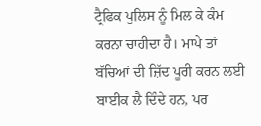ਟ੍ਰੈਫਿਕ ਪੁਲਿਸ ਨੂੰ ਮਿਲ ਕੇ ਕੰਮ ਕਰਨਾ ਚਾਹੀਦਾ ਹੈ। ਮਾਪੇ ਤਾਂ ਬੱਚਿਆਂ ਦੀ ਜ਼ਿੱਦ ਪੂਰੀ ਕਰਨ ਲਈ ਬਾਈਕ ਲੈ ਦਿੰਦੇ ਹਨ, ਪਰ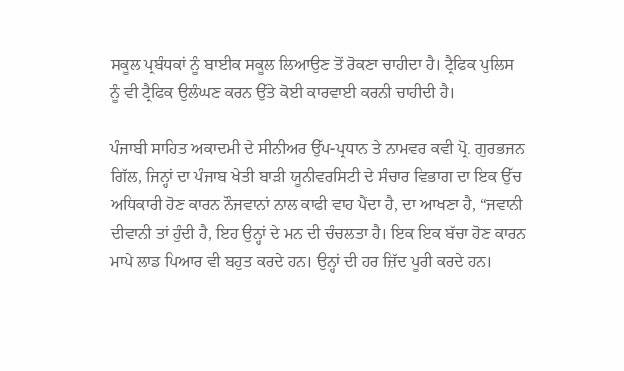ਸਕੂਲ ਪ੍ਰਬੰਧਕਾਂ ਨੂੰ ਬਾਈਕ ਸਕੂਲ ਲਿਆਉਣ ਤੋਂ ਰੋਕਣਾ ਚਾਹੀਦਾ ਹੈ। ਟ੍ਰੈਫਿਕ ਪੁਲਿਸ ਨੂੰ ਵੀ ਟ੍ਰੈਫਿਕ ਉਲੰਘਣ ਕਰਨ ਉੱਤੇ ਕੋਈ ਕਾਰਵਾਈ ਕਰਨੀ ਚਾਹੀਦੀ ਹੈ।

ਪੰਜਾਬੀ ਸਾਹਿਤ ਅਕਾਦਮੀ ਦੇ ਸੀਨੀਅਰ ਉੱਪ-ਪ੍ਰਧਾਨ ਤੇ ਨਾਮਵਰ ਕਵੀ ਪ੍ਰੋ. ਗੁਰਭਜਨ ਗਿੱਲ, ਜਿਨ੍ਹਾਂ ਦਾ ਪੰਜਾਬ ਖੇਤੀ ਬਾੜੀ ਯੂਨੀਵਰਸਿਟੀ ਦੇ ਸੰਚਾਰ ਵਿਭਾਗ ਦਾ ਇਕ ਉੱਚ ਅਧਿਕਾਰੀ ਹੋਣ ਕਾਰਨ ਨੌਜਵਾਨਾਂ ਨਾਲ ਕਾਫੀ ਵਾਹ ਪੈਂਦਾ ਹੈ, ਦਾ ਆਖਣਾ ਹੈ, “ਜਵਾਨੀ ਦੀਵਾਨੀ ਤਾਂ ਹੁੰਦੀ ਹੈ, ਇਹ ਉਨ੍ਹਾਂ ਦੇ ਮਨ ਦੀ ਚੰਚਲਤਾ ਹੈ। ਇਕ ਇਕ ਬੱਚਾ ਹੋਣ ਕਾਰਨ ਮਾਪੇ ਲਾਡ ਪਿਆਰ ਵੀ ਬਹੁਤ ਕਰਦੇ ਹਨ। ਉਨ੍ਹਾਂ ਦੀ ਹਰ ਜ਼ਿੱਦ ਪੂਰੀ ਕਰਦੇ ਹਨ।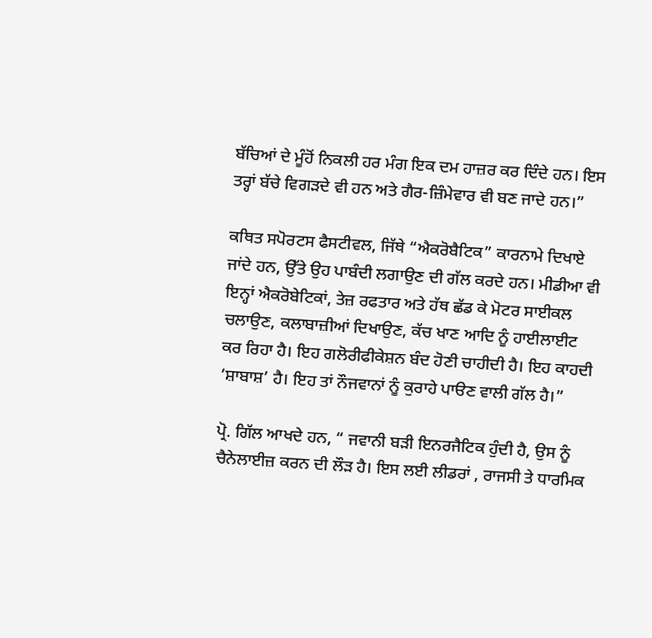ਬੱਚਿਆਂ ਦੇ ਮੂੰਹੋਂ ਨਿਕਲੀ ਹਰ ਮੰਗ ਇਕ ਦਮ ਹਾਜ਼ਰ ਕਰ ਦਿੰਦੇ ਹਨ। ਇਸ ਤਰ੍ਹਾਂ ਬੱਚੇ ਵਿਗੜਦੇ ਵੀ ਹਨ ਅਤੇ ਗੈਰ-ਜ਼ਿੰਮੇਵਾਰ ਵੀ ਬਣ ਜਾਦੇ ਹਨ।”

ਕਥਿਤ ਸਪੋਰਟਸ ਫੈਸਟੀਵਲ, ਜਿੱਥੇ “ਐਕਰੋਬੈਟਿਕ” ਕਾਰਨਾਮੇ ਦਿਖਾਏ ਜਾਂਦੇ ਹਨ, ਉੱਤੇ ਉਹ ਪਾਬੰਦੀ ਲਗਾਉਣ ਦੀ ਗੱਲ ਕਰਦੇ ਹਨ। ਮੀਡੀਆ ਵੀ ਇਨ੍ਹਾਂ ਐਕਰੋਬੇਟਿਕਾਂ, ਤੇਜ਼ ਰਫਤਾਰ ਅਤੇ ਹੱਥ ਛੱਡ ਕੇ ਮੋਟਰ ਸਾਈਕਲ ਚਲਾਉਣ, ਕਲਾਬਾਜ਼ੀਆਂ ਦਿਖਾਉਣ, ਕੱਚ ਖਾਣ ਆਦਿ ਨੂੰ ਹਾਈਲਾਈਟ ਕਰ ਰਿਹਾ ਹੈ। ਇਹ ਗਲੋਰੀਫੀਕੇਸ਼ਨ ਬੰਦ ਹੋਣੀ ਚਾਹੀਦੀ ਹੈ। ਇਹ ਕਾਹਦੀ ‘ਸ਼ਾਬਾਸ਼’ ਹੈ। ਇਹ ਤਾਂ ਨੌਜਵਾਨਾਂ ਨੂੰ ਕੁਰਾਹੇ ਪਾੳਣ ਵਾਲੀ ਗੱਲ ਹੈ।”

ਪ੍ਰੋ. ਗਿੱਲ ਆਖਦੇ ਹਨ, “ ਜਵਾਨੀ ਬੜੀ ਇਨਰਜੈਟਿਕ ਹੁੰਦੀ ਹੈ, ਉਸ ਨੂੰ ਚੈਨੇਲਾਈਜ਼ ਕਰਨ ਦੀ ਲੌੜ ਹੈ। ਇਸ ਲਈ ਲੀਡਰਾਂ , ਰਾਜਸੀ ਤੇ ਧਾਰਮਿਕ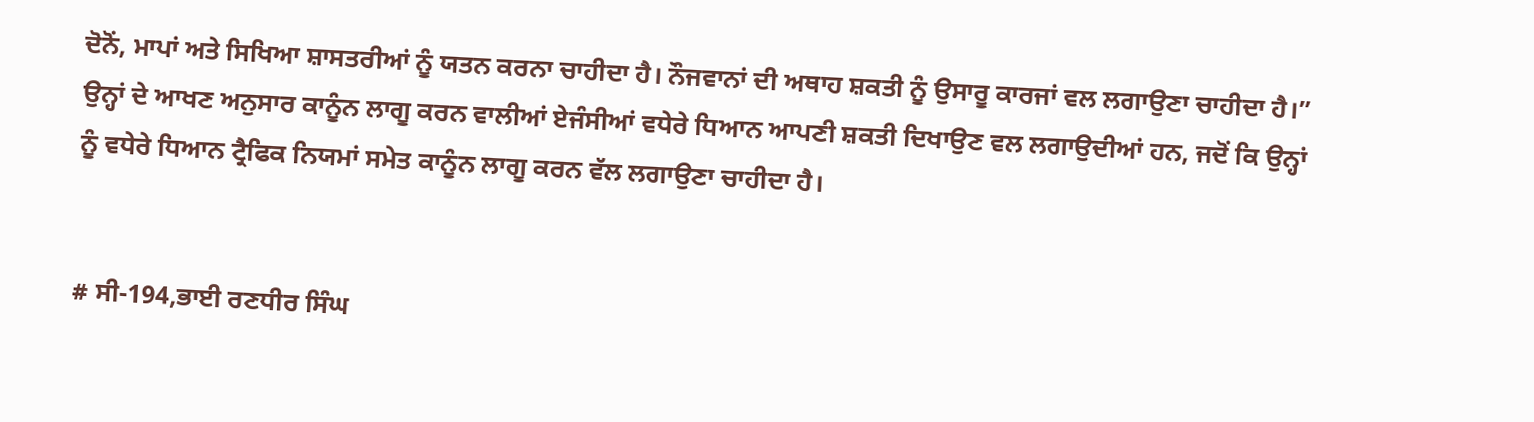ਦੋਨੋਂ, ਮਾਪਾਂ ਅਤੇ ਸਿਖਿਆ ਸ਼ਾਸਤਰੀਆਂ ਨੂੰ ਯਤਨ ਕਰਨਾ ਚਾਹੀਦਾ ਹੈ। ਨੌਜਵਾਨਾਂ ਦੀ ਅਥਾਹ ਸ਼ਕਤੀ ਨੂੰ ਉਸਾਰੂ ਕਾਰਜਾਂ ਵਲ ਲਗਾਉਣਾ ਚਾਹੀਦਾ ਹੈ।” ਉਨ੍ਹਾਂ ਦੇ ਆਖਣ ਅਨੁਸਾਰ ਕਾਨੂੰਨ ਲਾਗੂ ਕਰਨ ਵਾਲੀਆਂ ਏਜੰਸੀਆਂ ਵਧੇਰੇ ਧਿਆਨ ਆਪਣੀ ਸ਼ਕਤੀ ਦਿਖਾਉਣ ਵਲ ਲਗਾਉਦੀਆਂ ਹਨ, ਜਦੋਂ ਕਿ ਉਨ੍ਹਾਂ ਨੂੰ ਵਧੇਰੇ ਧਿਆਨ ਟ੍ਰੈਫਿਕ ਨਿਯਮਾਂ ਸਮੇਤ ਕਾਨੂੰਨ ਲਾਗੂ ਕਰਨ ਵੱਲ ਲਗਾਉਣਾ ਚਾਹੀਦਾ ਹੈ।


# ਸੀ-194,ਭਾਈ ਰਣਧੀਰ ਸਿੰਘ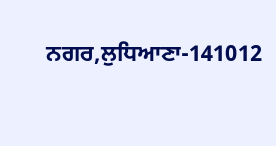ਨਗਰ,ਲੁਧਿਆਣਾ-141012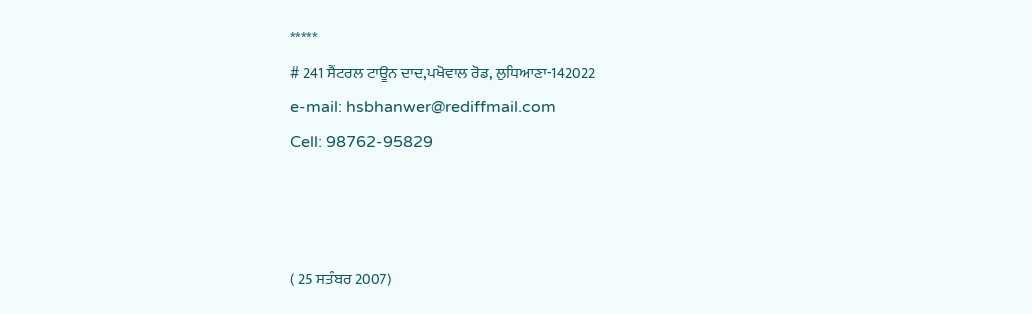*****
# 241 ਸੈਂਟਰਲ ਟਾਊਨ ਦਾਦ,ਪਖੋਵਾਲ ਰੋਡ, ਲੁਧਿਆਣਾ-142022
e-mail: hsbhanwer@rediffmail.com
Cell: 98762-95829



( 25 ਸਤੰਬਰ 2007)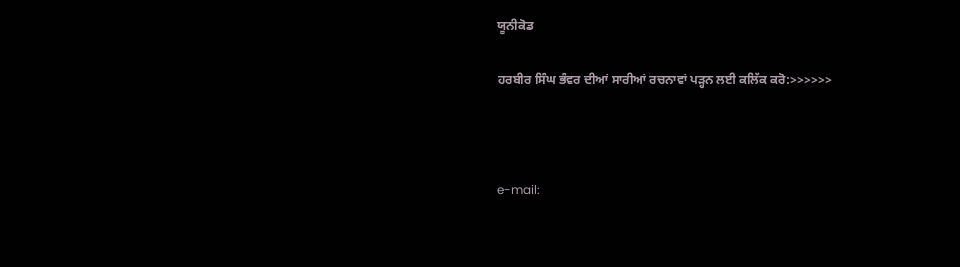ਯੂਨੀਕੋਡ

ਹਰਬੀਰ ਸਿੰਘ ਭੰਵਰ ਦੀਆਂ ਸਾਰੀਆਂ ਰਚਨਾਵਾਂ ਪੜ੍ਹਨ ਲਈ ਕਲਿੱਕ ਕਰੋ:>>>>>>



e-mail: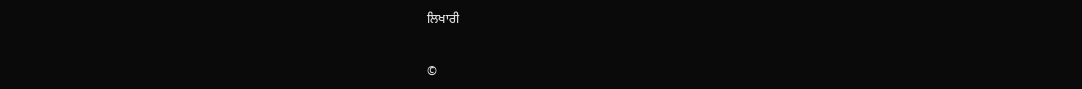ਲਿਖਾਰੀ


©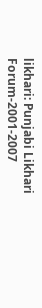likhari: Punjabi Likhari Forum-2001-2007